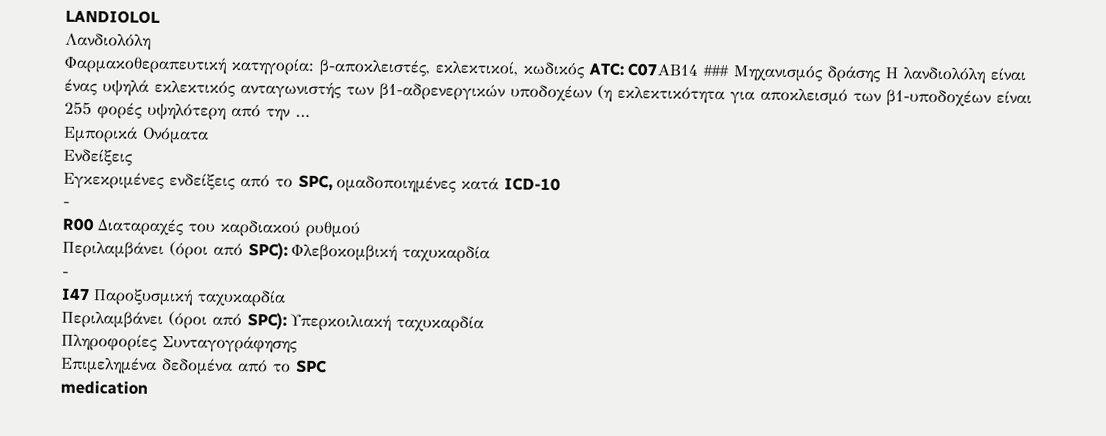LANDIOLOL
Λανδιολόλη
Φαρμακοθεραπευτική κατηγορία: β-αποκλειστές, εκλεκτικοί, κωδικός ATC: C07ΑΒ14 ### Μηχανισμός δράσης Η λανδιολόλη είναι ένας υψηλά εκλεκτικός ανταγωνιστής των β1-αδρενεργικών υποδοχέων (η εκλεκτικότητα για αποκλεισμό των β1-υποδοχέων είναι 255 φορές υψηλότερη από την …
Εμπορικά Ονόματα
Ενδείξεις
Εγκεκριμένες ενδείξεις από το SPC, ομαδοποιημένες κατά ICD-10
-
R00 Διαταραχές του καρδιακού ρυθμού
Περιλαμβάνει (όροι από SPC): Φλεβοκομβική ταχυκαρδία
-
I47 Παροξυσμική ταχυκαρδία
Περιλαμβάνει (όροι από SPC): Υπερκοιλιακή ταχυκαρδία
Πληροφορίες Συνταγογράφησης
Επιμελημένα δεδομένα από το SPC
medication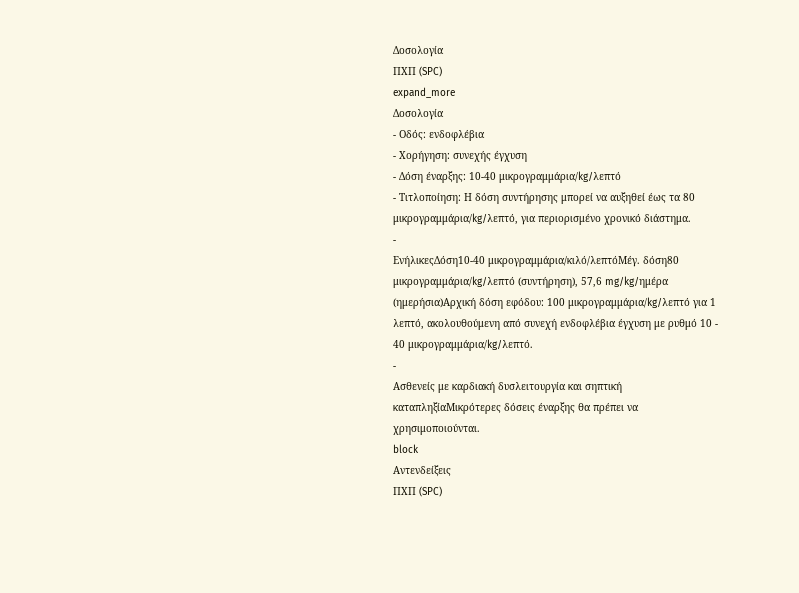Δοσολογία
ΠΧΠ (SPC)
expand_more
Δοσολογία
- Οδός: ενδοφλέβια
- Χορήγηση: συνεχής έγχυση
- Δόση έναρξης: 10-40 μικρογραμμάρια/kg/λεπτό
- Τιτλοποίηση: Η δόση συντήρησης μπορεί να αυξηθεί έως τα 80 μικρογραμμάρια/kg/λεπτό, για περιορισμένο χρονικό διάστημα.
-
ΕνήλικεςΔόση10-40 μικρογραμμάρια/κιλό/λεπτόΜέγ. δόση80 μικρογραμμάρια/kg/λεπτό (συντήρηση), 57,6 mg/kg/ημέρα (ημερήσια)Αρχική δόση εφόδου: 100 μικρογραμμάρια/kg/λεπτό για 1 λεπτό, ακολουθούμενη από συνεχή ενδοφλέβια έγχυση με ρυθμό 10 - 40 μικρογραμμάρια/kg/λεπτό.
-
Ασθενείς με καρδιακή δυσλειτουργία και σηπτική καταπληξίαΜικρότερες δόσεις έναρξης θα πρέπει να χρησιμοποιούνται.
block
Αντενδείξεις
ΠΧΠ (SPC)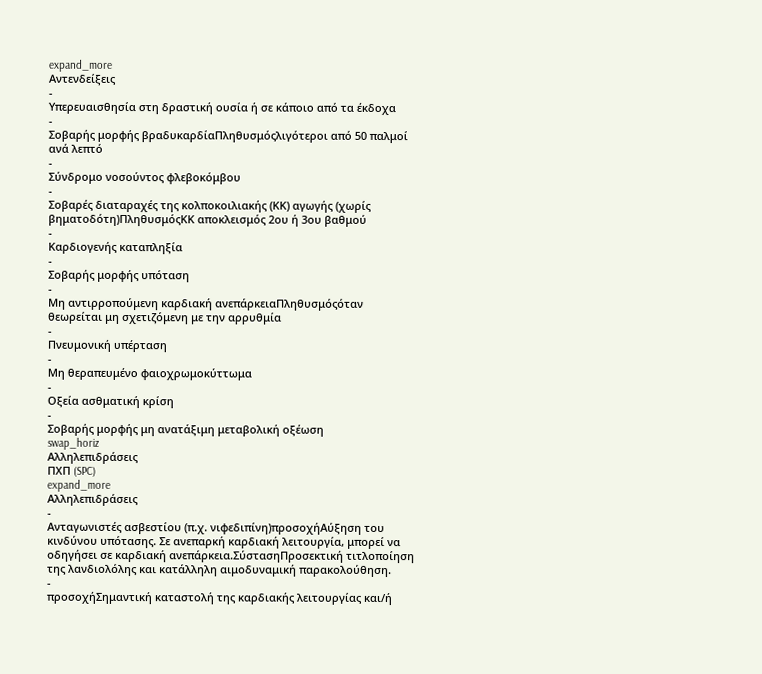expand_more
Αντενδείξεις
-
Υπερευαισθησία στη δραστική ουσία ή σε κάποιο από τα έκδοχα
-
Σοβαρής μορφής βραδυκαρδίαΠληθυσμόςλιγότεροι από 50 παλμοί ανά λεπτό
-
Σύνδρομο νοσούντος φλεβοκόμβου
-
Σοβαρές διαταραχές της κολποκοιλιακής (ΚΚ) αγωγής (χωρίς βηματοδότη)ΠληθυσμόςΚΚ αποκλεισμός 2ου ή 3ου βαθμού
-
Καρδιογενής καταπληξία
-
Σοβαρής μορφής υπόταση
-
Μη αντιρροπούμενη καρδιακή ανεπάρκειαΠληθυσμόςόταν θεωρείται μη σχετιζόμενη με την αρρυθμία
-
Πνευμονική υπέρταση
-
Μη θεραπευμένο φαιοχρωμοκύττωμα
-
Οξεία ασθματική κρίση
-
Σοβαρής μορφής μη ανατάξιμη μεταβολική οξέωση
swap_horiz
Αλληλεπιδράσεις
ΠΧΠ (SPC)
expand_more
Αλληλεπιδράσεις
-
Ανταγωνιστές ασβεστίου (π.χ. νιφεδιπίνη)προσοχήΑύξηση του κινδύνου υπότασης. Σε ανεπαρκή καρδιακή λειτουργία, μπορεί να οδηγήσει σε καρδιακή ανεπάρκεια.ΣύστασηΠροσεκτική τιτλοποίηση της λανδιολόλης και κατάλληλη αιμοδυναμική παρακολούθηση.
-
προσοχήΣημαντική καταστολή της καρδιακής λειτουργίας και/ή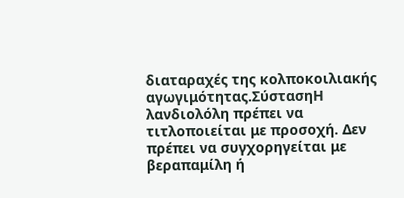διαταραχές της κολποκοιλιακής αγωγιμότητας.ΣύστασηH λανδιολόλη πρέπει να τιτλοποιείται με προσοχή. Δεν πρέπει να συγχορηγείται με βεραπαμίλη ή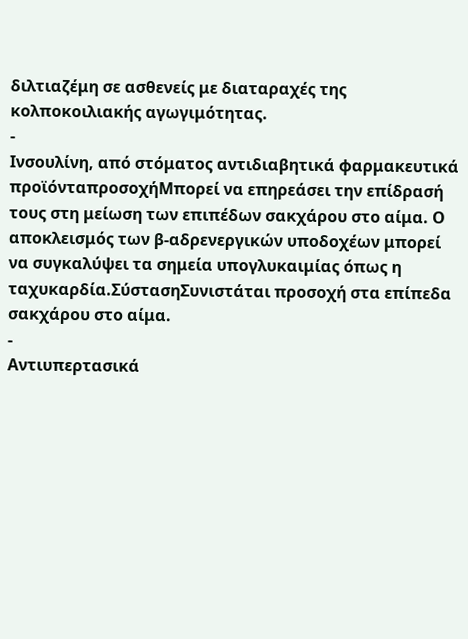διλτιαζέμη σε ασθενείς με διαταραχές της κολποκοιλιακής αγωγιμότητας.
-
Ινσουλίνη, από στόματος αντιδιαβητικά φαρμακευτικά προϊόνταπροσοχήΜπορεί να επηρεάσει την επίδρασή τους στη μείωση των επιπέδων σακχάρου στο αίμα. Ο αποκλεισμός των β-αδρενεργικών υποδοχέων μπορεί να συγκαλύψει τα σημεία υπογλυκαιμίας όπως η ταχυκαρδία.ΣύστασηΣυνιστάται προσοχή στα επίπεδα σακχάρου στο αίμα.
-
Αντιυπερτασικά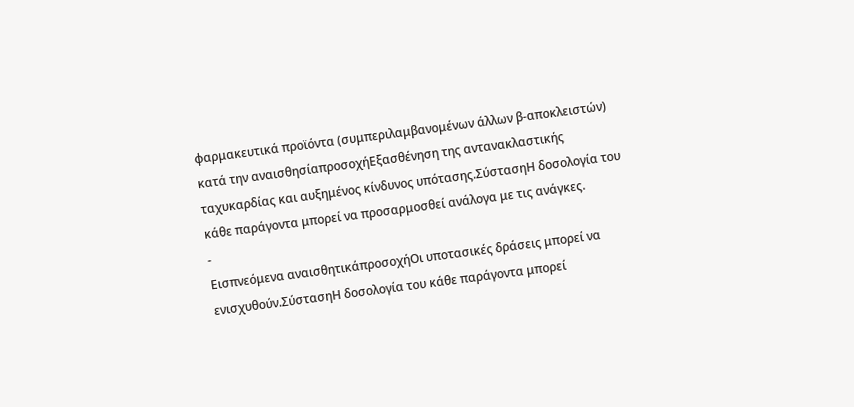φαρμακευτικά προϊόντα (συμπεριλαμβανομένων άλλων β-αποκλειστών) κατά την αναισθησίαπροσοχήΕξασθένηση της αντανακλαστικής ταχυκαρδίας και αυξημένος κίνδυνος υπότασης.ΣύστασηΗ δοσολογία του κάθε παράγοντα μπορεί να προσαρμοσθεί ανάλογα με τις ανάγκες.
-
Εισπνεόμενα αναισθητικάπροσοχήΟι υποτασικές δράσεις μπορεί να ενισχυθούν.ΣύστασηΗ δοσολογία του κάθε παράγοντα μπορεί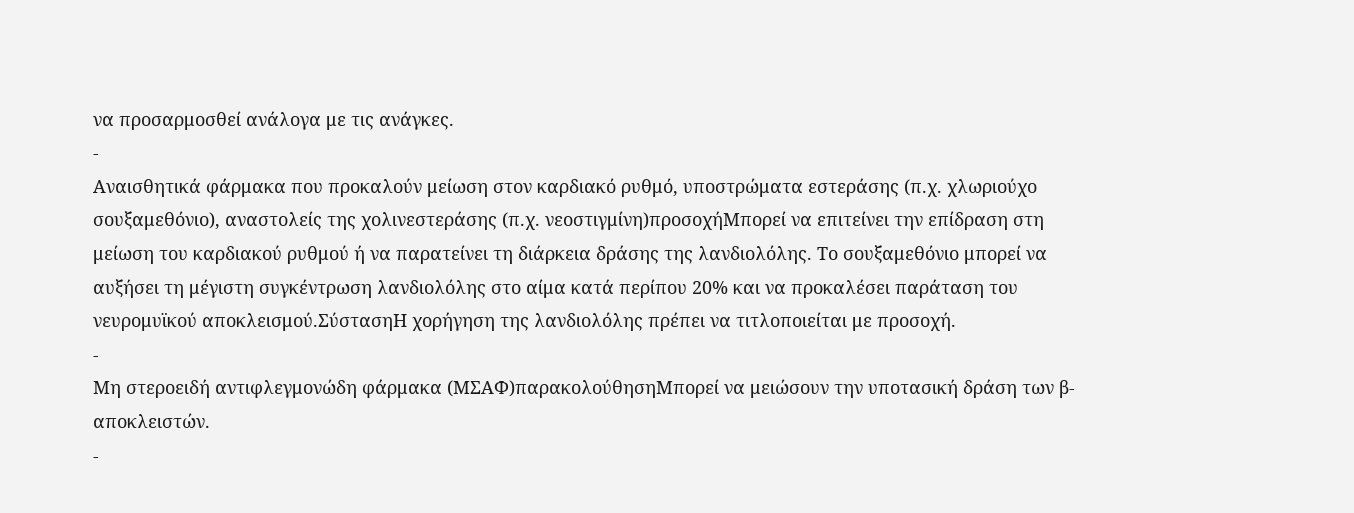να προσαρμοσθεί ανάλογα με τις ανάγκες.
-
Αναισθητικά φάρμακα που προκαλούν μείωση στον καρδιακό ρυθμό, υποστρώματα εστεράσης (π.χ. χλωριούχο σουξαμεθόνιο), αναστολείς της χολινεστεράσης (π.χ. νεοστιγμίνη)προσοχήΜπορεί να επιτείνει την επίδραση στη μείωση του καρδιακού ρυθμού ή να παρατείνει τη διάρκεια δράσης της λανδιολόλης. Το σουξαμεθόνιο μπορεί να αυξήσει τη μέγιστη συγκέντρωση λανδιολόλης στο αίμα κατά περίπου 20% και να προκαλέσει παράταση του νευρομυϊκού αποκλεισμού.ΣύστασηΗ χορήγηση της λανδιολόλης πρέπει να τιτλοποιείται με προσοχή.
-
Μη στεροειδή αντιφλεγμονώδη φάρμακα (ΜΣΑΦ)παρακολούθησηΜπορεί να μειώσουν την υποτασική δράση των β-αποκλειστών.
-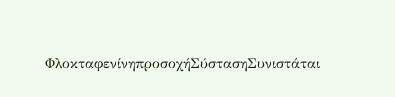ΦλοκταφενίνηπροσοχήΣύστασηΣυνιστάται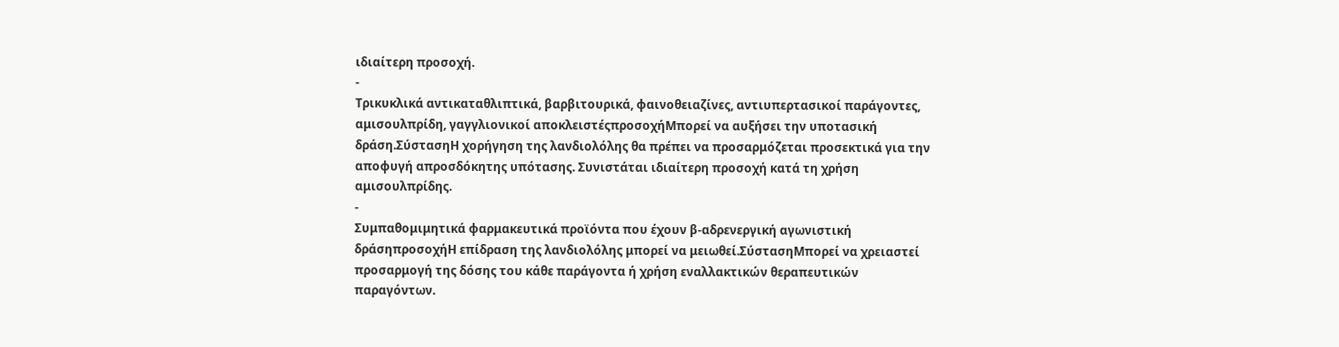ιδιαίτερη προσοχή.
-
Τρικυκλικά αντικαταθλιπτικά, βαρβιτουρικά, φαινοθειαζίνες, αντιυπερτασικοί παράγοντες, αμισουλπρίδη, γαγγλιονικοί αποκλειστέςπροσοχήΜπορεί να αυξήσει την υποτασική δράση.ΣύστασηΗ χορήγηση της λανδιολόλης θα πρέπει να προσαρμόζεται προσεκτικά για την αποφυγή απροσδόκητης υπότασης. Συνιστάται ιδιαίτερη προσοχή κατά τη χρήση αμισουλπρίδης.
-
Συμπαθομιμητικά φαρμακευτικά προϊόντα που έχουν β-αδρενεργική αγωνιστική δράσηπροσοχήΗ επίδραση της λανδιολόλης μπορεί να μειωθεί.ΣύστασηΜπορεί να χρειαστεί προσαρμογή της δόσης του κάθε παράγοντα ή χρήση εναλλακτικών θεραπευτικών παραγόντων.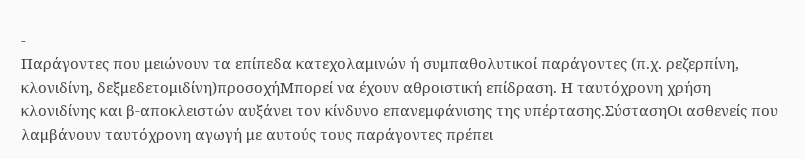-
Παράγοντες που μειώνουν τα επίπεδα κατεχολαμινών ή συμπαθολυτικοί παράγοντες (π.χ. ρεζερπίνη, κλονιδίνη, δεξμεδετομιδίνη)προσοχήΜπορεί να έχουν αθροιστική επίδραση. Η ταυτόχρονη χρήση κλονιδίνης και β-αποκλειστών αυξάνει τον κίνδυνο επανεμφάνισης της υπέρτασης.ΣύστασηΟι ασθενείς που λαμβάνουν ταυτόχρονη αγωγή με αυτούς τους παράγοντες πρέπει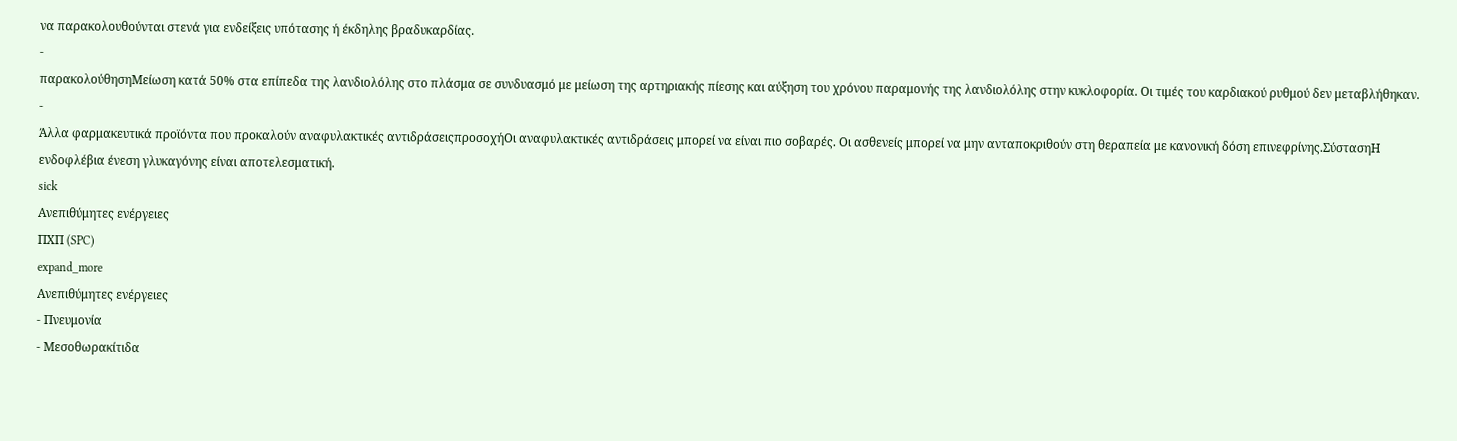να παρακολουθούνται στενά για ενδείξεις υπότασης ή έκδηλης βραδυκαρδίας.
-
παρακολούθησηΜείωση κατά 50% στα επίπεδα της λανδιολόλης στο πλάσμα σε συνδυασμό με μείωση της αρτηριακής πίεσης και αύξηση του χρόνου παραμονής της λανδιολόλης στην κυκλοφορία. Οι τιμές του καρδιακού ρυθμού δεν μεταβλήθηκαν.
-
Άλλα φαρμακευτικά προϊόντα που προκαλούν αναφυλακτικές αντιδράσειςπροσοχήΟι αναφυλακτικές αντιδράσεις μπορεί να είναι πιο σοβαρές. Οι ασθενείς μπορεί να μην ανταποκριθούν στη θεραπεία με κανονική δόση επινεφρίνης.ΣύστασηΗ ενδοφλέβια ένεση γλυκαγόνης είναι αποτελεσματική.
sick
Ανεπιθύμητες ενέργειες
ΠΧΠ (SPC)
expand_more
Ανεπιθύμητες ενέργειες
- Πνευμονία
- Μεσοθωρακίτιδα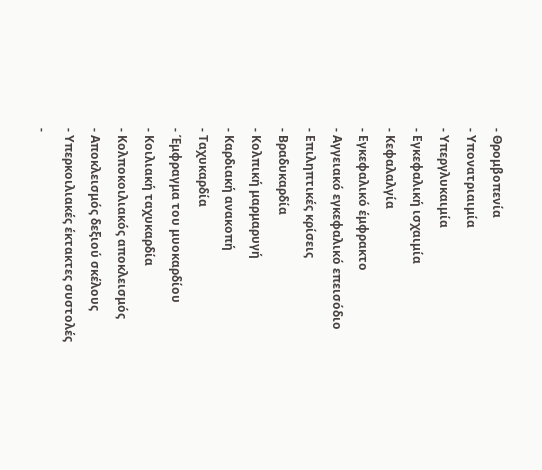- Θρομβοπενία
- Υπονατριαιμία
- Υπεργλυκαιμία
- Εγκεφαλική ισχαιμία
- Κεφαλαλγία
- Εγκεφαλικό έμφρακτο
- Αγγειακό εγκεφαλικό επεισόδιο
- Επιληπτικές κρίσεις
- Βραδυκαρδία
- Κολπική μαρμαρυγή
- Καρδιακή ανακοπή
- Ταχυκαρδία
- Έμφραγμα του μυοκαρδίου
- Κοιλιακή ταχυκαρδία
- Κολποκοιλιακός αποκλεισμός
- Αποκλεισμός δεξιού σκέλους
- Υπερκοιλιακές έκτακτες συστολές
-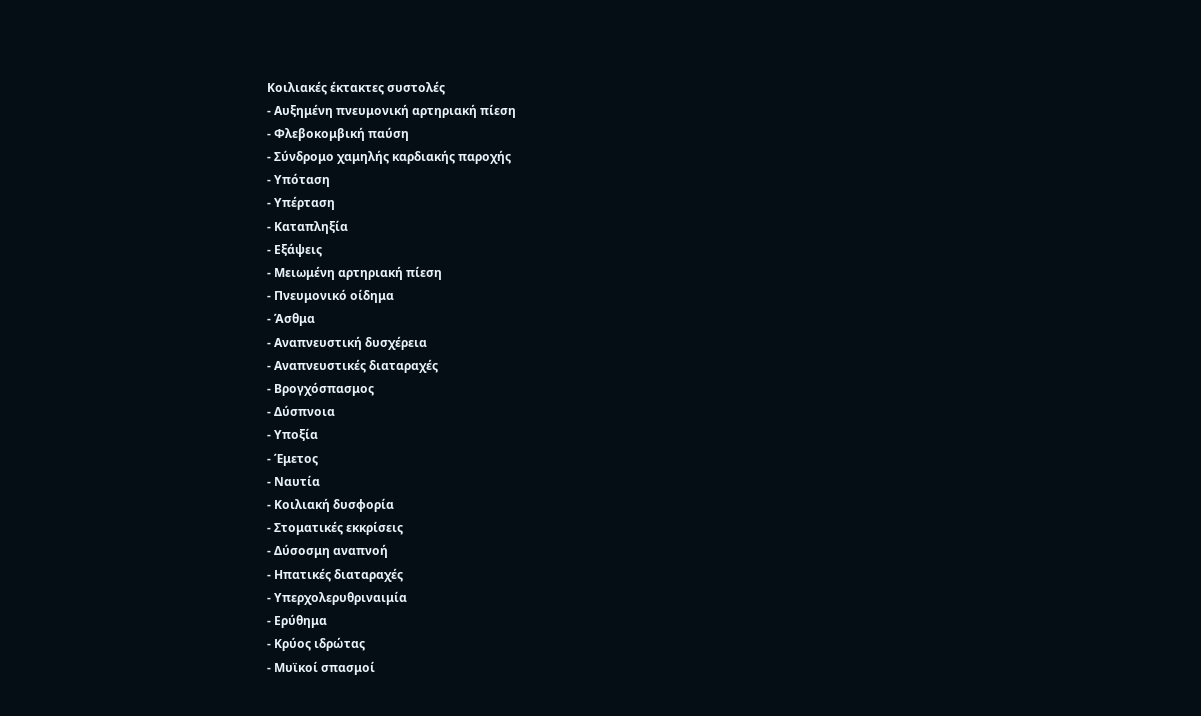Κοιλιακές έκτακτες συστολές
- Αυξημένη πνευμονική αρτηριακή πίεση
- Φλεβοκομβική παύση
- Σύνδρομο χαμηλής καρδιακής παροχής
- Υπόταση
- Υπέρταση
- Καταπληξία
- Εξάψεις
- Μειωμένη αρτηριακή πίεση
- Πνευμονικό οίδημα
- Άσθμα
- Αναπνευστική δυσχέρεια
- Αναπνευστικές διαταραχές
- Βρογχόσπασμος
- Δύσπνοια
- Υποξία
- Έμετος
- Ναυτία
- Κοιλιακή δυσφορία
- Στοματικές εκκρίσεις
- Δύσοσμη αναπνοή
- Ηπατικές διαταραχές
- Υπερχολερυθριναιμία
- Ερύθημα
- Κρύος ιδρώτας
- Μυϊκοί σπασμοί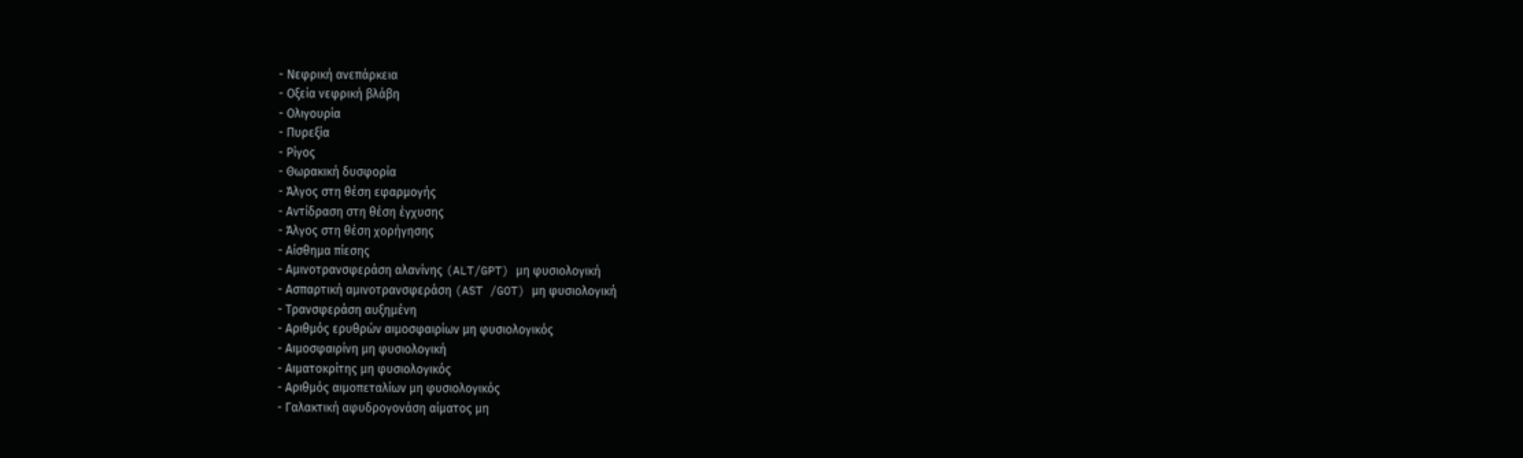- Νεφρική ανεπάρκεια
- Οξεία νεφρική βλάβη
- Ολιγουρία
- Πυρεξία
- Ρίγος
- Θωρακική δυσφορία
- Άλγος στη θέση εφαρμογής
- Αντίδραση στη θέση έγχυσης
- Άλγος στη θέση χορήγησης
- Αίσθημα πίεσης
- Αμινοτρανσφεράση αλανίνης (ALT/GPT) μη φυσιολογική
- Ασπαρτική αμινοτρανσφεράση (AST /GOT) μη φυσιολογική
- Τρανσφεράση αυξημένη
- Αριθμός ερυθρών αιμοσφαιρίων μη φυσιολογικός
- Αιμοσφαιρίνη μη φυσιολογική
- Αιματοκρίτης μη φυσιολογικός
- Αριθμός αιμοπεταλίων μη φυσιολογικός
- Γαλακτική αφυδρογονάση αίματος μη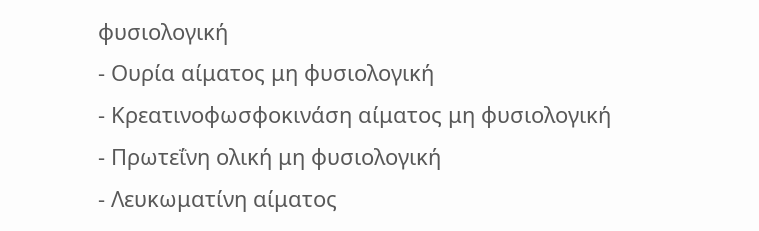φυσιολογική
- Ουρία αίματος μη φυσιολογική
- Κρεατινοφωσφοκινάση αίματος μη φυσιολογική
- Πρωτεΐνη ολική μη φυσιολογική
- Λευκωματίνη αίματος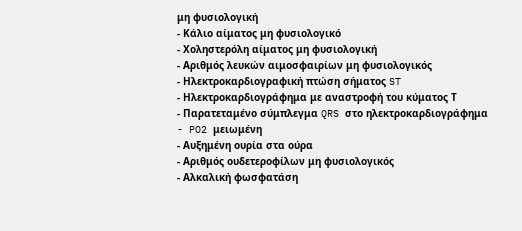μη φυσιολογική
- Κάλιο αίματος μη φυσιολογικό
- Χοληστερόλη αίματος μη φυσιολογική
- Αριθμός λευκών αιμοσφαιρίων μη φυσιολογικός
- Ηλεκτροκαρδιογραφική πτώση σήματος ST
- Ηλεκτροκαρδιογράφημα με αναστροφή του κύματος Τ
- Παρατεταμένο σύμπλεγμα QRS στο ηλεκτροκαρδιογράφημα
- PO2 μειωμένη
- Αυξημένη ουρία στα ούρα
- Αριθμός ουδετεροφίλων μη φυσιολογικός
- Αλκαλική φωσφατάση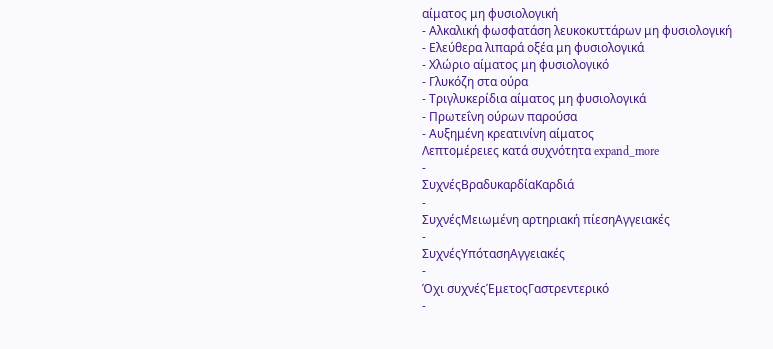αίματος μη φυσιολογική
- Αλκαλική φωσφατάση λευκοκυττάρων μη φυσιολογική
- Ελεύθερα λιπαρά οξέα μη φυσιολογικά
- Χλώριο αίματος μη φυσιολογικό
- Γλυκόζη στα ούρα
- Τριγλυκερίδια αίματος μη φυσιολογικά
- Πρωτεΐνη ούρων παρούσα
- Αυξημένη κρεατινίνη αίματος
Λεπτομέρειες κατά συχνότητα expand_more
-
ΣυχνέςΒραδυκαρδίαΚαρδιά
-
ΣυχνέςΜειωμένη αρτηριακή πίεσηΑγγειακές
-
ΣυχνέςΥπότασηΑγγειακές
-
Όχι συχνέςΈμετοςΓαστρεντερικό
-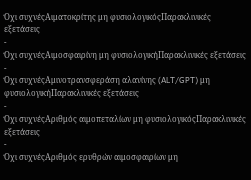Όχι συχνέςΑιματοκρίτης μη φυσιολογικόςΠαρακλινικές εξετάσεις
-
Όχι συχνέςΑιμοσφαιρίνη μη φυσιολογικήΠαρακλινικές εξετάσεις
-
Όχι συχνέςΑμινοτρανσφεράση αλανίνης (ALT/GPT) μη φυσιολογικήΠαρακλινικές εξετάσεις
-
Όχι συχνέςΑριθμός αιμοπεταλίων μη φυσιολογικόςΠαρακλινικές εξετάσεις
-
Όχι συχνέςΑριθμός ερυθρών αιμοσφαιρίων μη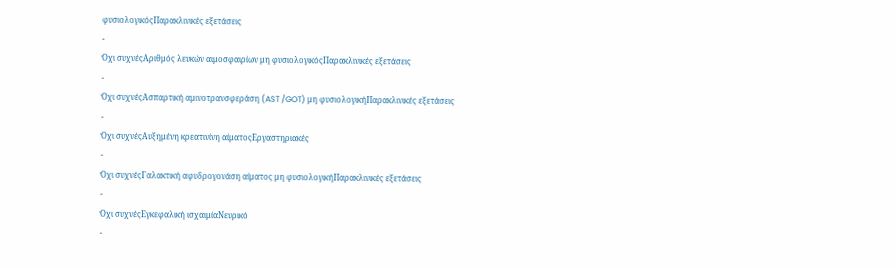φυσιολογικόςΠαρακλινικές εξετάσεις
-
Όχι συχνέςΑριθμός λευκών αιμοσφαιρίων μη φυσιολογικόςΠαρακλινικές εξετάσεις
-
Όχι συχνέςΑσπαρτική αμινοτρανσφεράση (AST /GOT) μη φυσιολογικήΠαρακλινικές εξετάσεις
-
Όχι συχνέςΑυξημένη κρεατινίνη αίματοςΕργαστηριακές
-
Όχι συχνέςΓαλακτική αφυδρογονάση αίματος μη φυσιολογικήΠαρακλινικές εξετάσεις
-
Όχι συχνέςΕγκεφαλική ισχαιμίαΝευρικό
-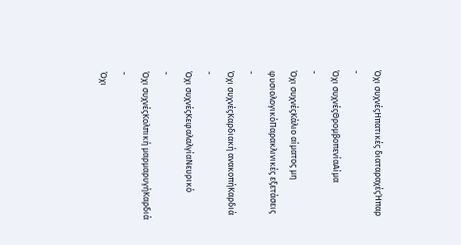Όχι συχνέςΗπατικές διαταραχέςΉπαρ
-
Όχι συχνέςΘρομβοπενίαΑίμα
-
Όχι συχνέςΚάλιο αίματος μη φυσιολογικόΠαρακλινικές εξετάσεις
-
Όχι συχνέςΚαρδιακή ανακοπήΚαρδιά
-
Όχι συχνέςΚεφαλαλγίαΝευρικό
-
Όχι συχνέςΚολπική μαρμαρυγήΚαρδιά
-
Όχι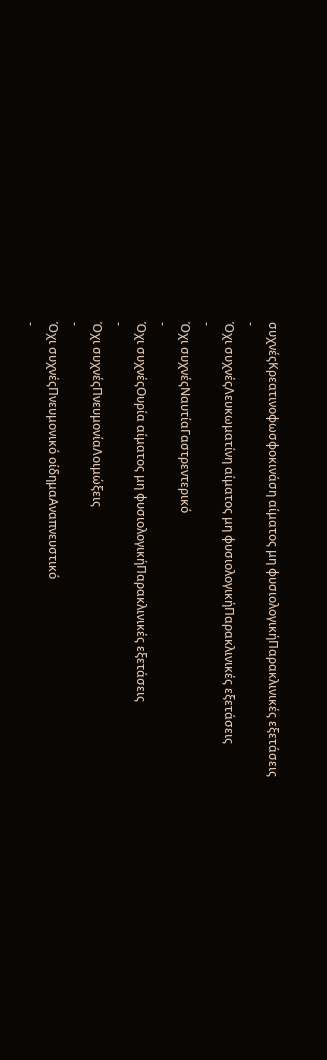συχνέςΚρεατινοφωσφοκινάση αίματος μη φυσιολογικήΠαρακλινικές εξετάσεις
-
Όχι συχνέςΛευκωματίνη αίματος μη φυσιολογικήΠαρακλινικές εξετάσεις
-
Όχι συχνέςΝαυτίαΓαστρεντερικό
-
Όχι συχνέςΟυρία αίματος μη φυσιολογικήΠαρακλινικές εξετάσεις
-
Όχι συχνέςΠνευμονίαΛοιμώξεις
-
Όχι συχνέςΠνευμονικό οίδημαΑναπνευστικό
-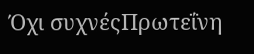Όχι συχνέςΠρωτεΐνη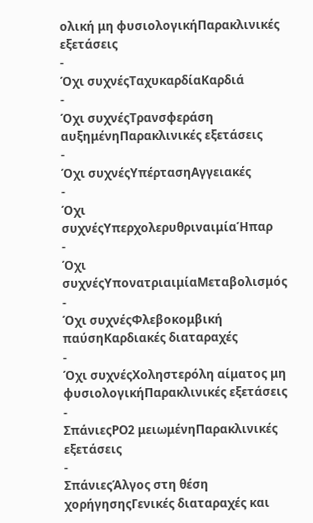ολική μη φυσιολογικήΠαρακλινικές εξετάσεις
-
Όχι συχνέςΤαχυκαρδίαΚαρδιά
-
Όχι συχνέςΤρανσφεράση αυξημένηΠαρακλινικές εξετάσεις
-
Όχι συχνέςΥπέρτασηΑγγειακές
-
Όχι συχνέςΥπερχολερυθριναιμίαΉπαρ
-
Όχι συχνέςΥπονατριαιμίαΜεταβολισμός
-
Όχι συχνέςΦλεβοκομβική παύσηΚαρδιακές διαταραχές
-
Όχι συχνέςΧοληστερόλη αίματος μη φυσιολογικήΠαρακλινικές εξετάσεις
-
ΣπάνιεςPO2 μειωμένηΠαρακλινικές εξετάσεις
-
ΣπάνιεςΆλγος στη θέση χορήγησηςΓενικές διαταραχές και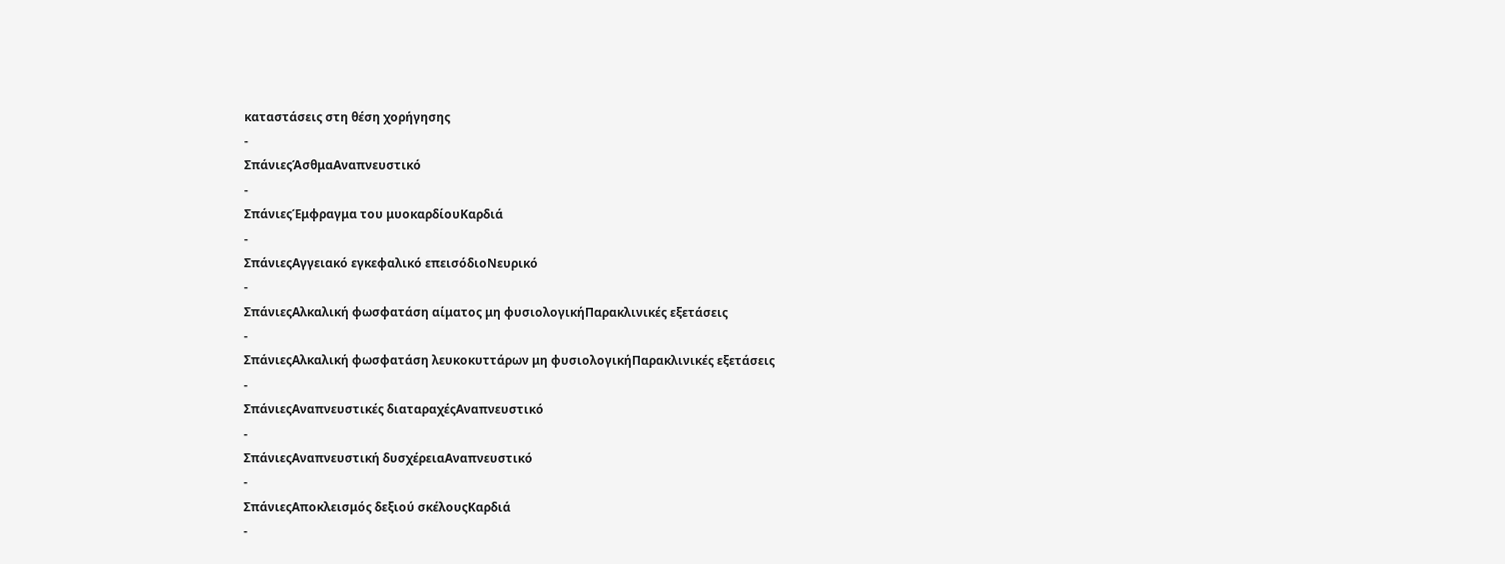καταστάσεις στη θέση χορήγησης
-
ΣπάνιεςΆσθμαΑναπνευστικό
-
ΣπάνιεςΈμφραγμα του μυοκαρδίουΚαρδιά
-
ΣπάνιεςΑγγειακό εγκεφαλικό επεισόδιοΝευρικό
-
ΣπάνιεςΑλκαλική φωσφατάση αίματος μη φυσιολογικήΠαρακλινικές εξετάσεις
-
ΣπάνιεςΑλκαλική φωσφατάση λευκοκυττάρων μη φυσιολογικήΠαρακλινικές εξετάσεις
-
ΣπάνιεςΑναπνευστικές διαταραχέςΑναπνευστικό
-
ΣπάνιεςΑναπνευστική δυσχέρειαΑναπνευστικό
-
ΣπάνιεςΑποκλεισμός δεξιού σκέλουςΚαρδιά
-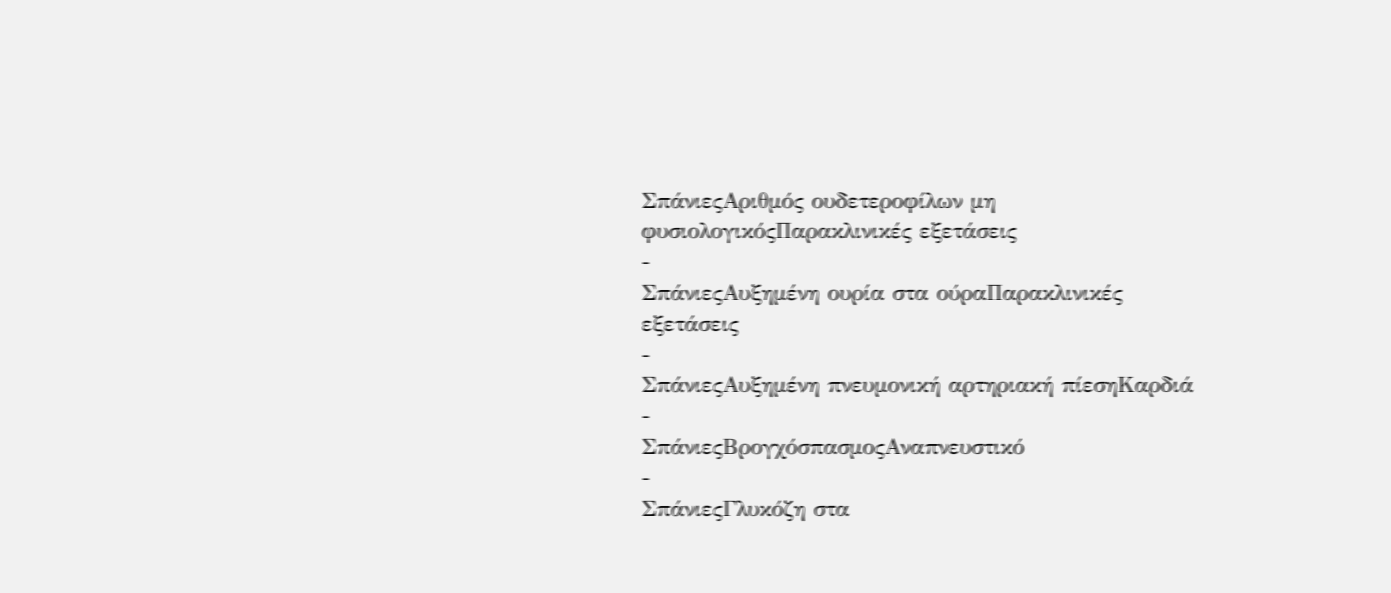ΣπάνιεςΑριθμός ουδετεροφίλων μη φυσιολογικόςΠαρακλινικές εξετάσεις
-
ΣπάνιεςΑυξημένη ουρία στα ούραΠαρακλινικές εξετάσεις
-
ΣπάνιεςΑυξημένη πνευμονική αρτηριακή πίεσηΚαρδιά
-
ΣπάνιεςΒρογχόσπασμοςΑναπνευστικό
-
ΣπάνιεςΓλυκόζη στα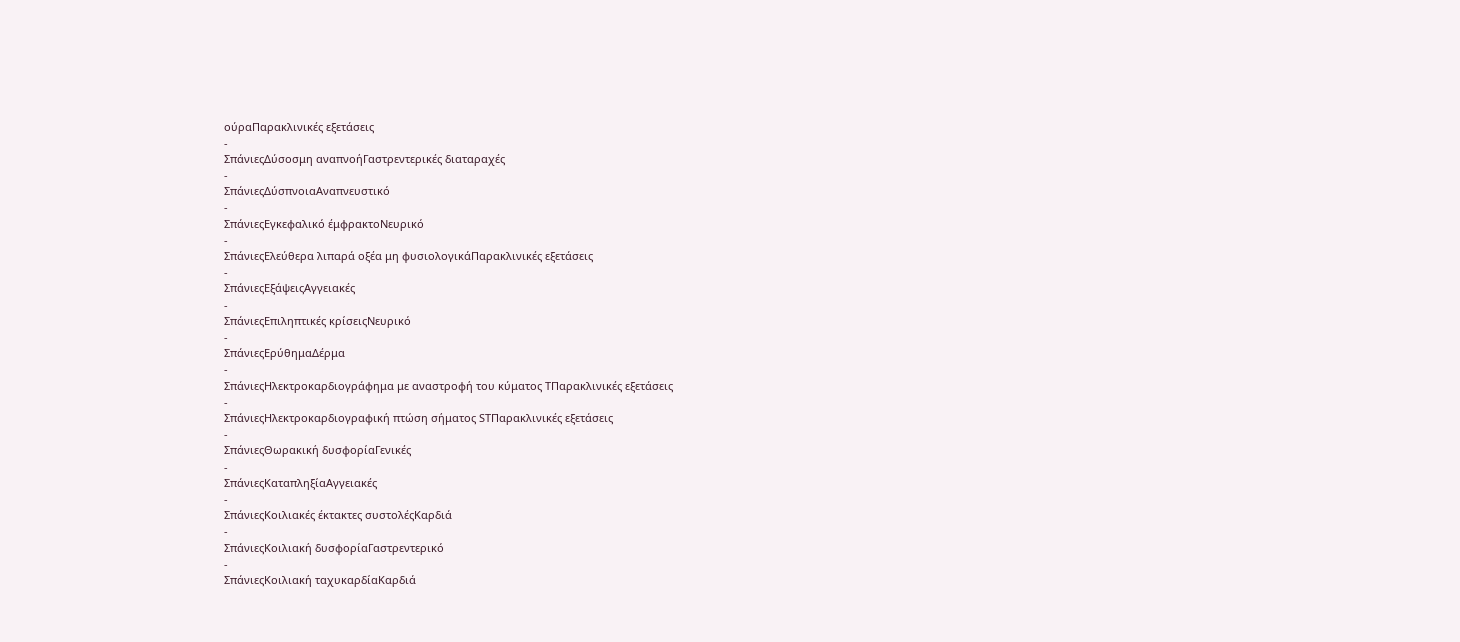ούραΠαρακλινικές εξετάσεις
-
ΣπάνιεςΔύσοσμη αναπνοήΓαστρεντερικές διαταραχές
-
ΣπάνιεςΔύσπνοιαΑναπνευστικό
-
ΣπάνιεςΕγκεφαλικό έμφρακτοΝευρικό
-
ΣπάνιεςΕλεύθερα λιπαρά οξέα μη φυσιολογικάΠαρακλινικές εξετάσεις
-
ΣπάνιεςΕξάψειςΑγγειακές
-
ΣπάνιεςΕπιληπτικές κρίσειςΝευρικό
-
ΣπάνιεςΕρύθημαΔέρμα
-
ΣπάνιεςΗλεκτροκαρδιογράφημα με αναστροφή του κύματος ΤΠαρακλινικές εξετάσεις
-
ΣπάνιεςΗλεκτροκαρδιογραφική πτώση σήματος STΠαρακλινικές εξετάσεις
-
ΣπάνιεςΘωρακική δυσφορίαΓενικές
-
ΣπάνιεςΚαταπληξίαΑγγειακές
-
ΣπάνιεςΚοιλιακές έκτακτες συστολέςΚαρδιά
-
ΣπάνιεςΚοιλιακή δυσφορίαΓαστρεντερικό
-
ΣπάνιεςΚοιλιακή ταχυκαρδίαΚαρδιά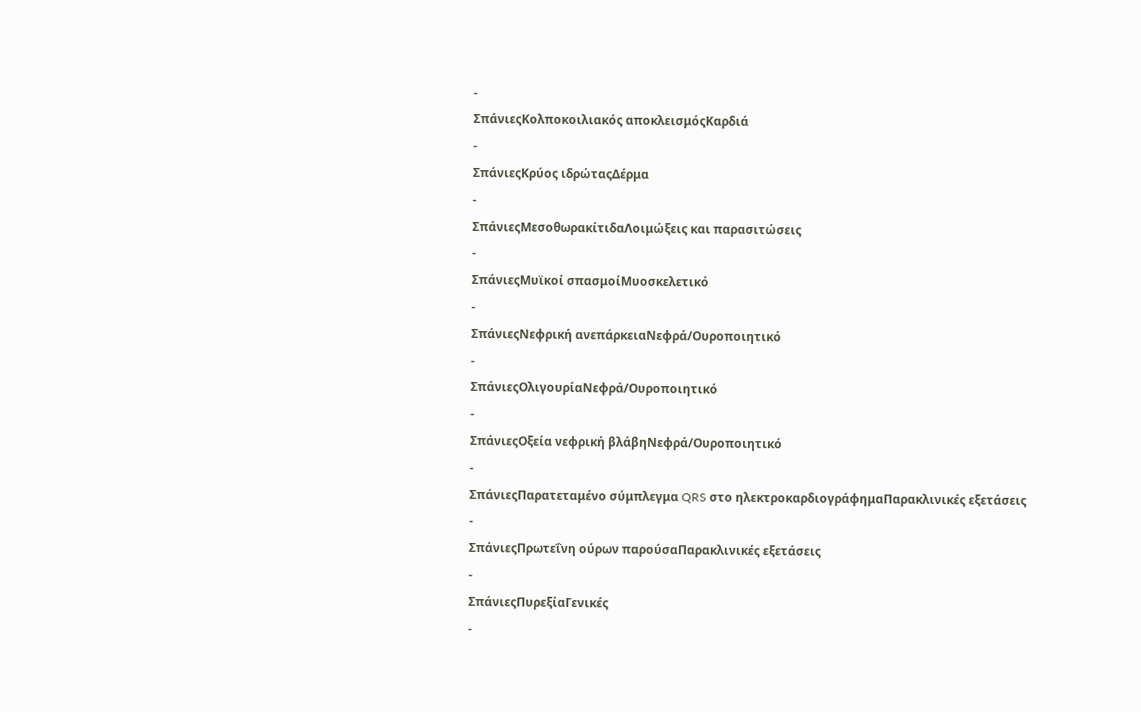-
ΣπάνιεςΚολποκοιλιακός αποκλεισμόςΚαρδιά
-
ΣπάνιεςΚρύος ιδρώταςΔέρμα
-
ΣπάνιεςΜεσοθωρακίτιδαΛοιμώξεις και παρασιτώσεις
-
ΣπάνιεςΜυϊκοί σπασμοίΜυοσκελετικό
-
ΣπάνιεςΝεφρική ανεπάρκειαΝεφρά/Ουροποιητικό
-
ΣπάνιεςΟλιγουρίαΝεφρά/Ουροποιητικό
-
ΣπάνιεςΟξεία νεφρική βλάβηΝεφρά/Ουροποιητικό
-
ΣπάνιεςΠαρατεταμένο σύμπλεγμα QRS στο ηλεκτροκαρδιογράφημαΠαρακλινικές εξετάσεις
-
ΣπάνιεςΠρωτεΐνη ούρων παρούσαΠαρακλινικές εξετάσεις
-
ΣπάνιεςΠυρεξίαΓενικές
-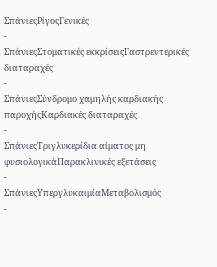ΣπάνιεςΡίγοςΓενικές
-
ΣπάνιεςΣτοματικές εκκρίσειςΓαστρεντερικές διαταραχές
-
ΣπάνιεςΣύνδρομο χαμηλής καρδιακής παροχήςΚαρδιακές διαταραχές
-
ΣπάνιεςΤριγλυκερίδια αίματος μη φυσιολογικάΠαρακλινικές εξετάσεις
-
ΣπάνιεςΥπεργλυκαιμίαΜεταβολισμός
-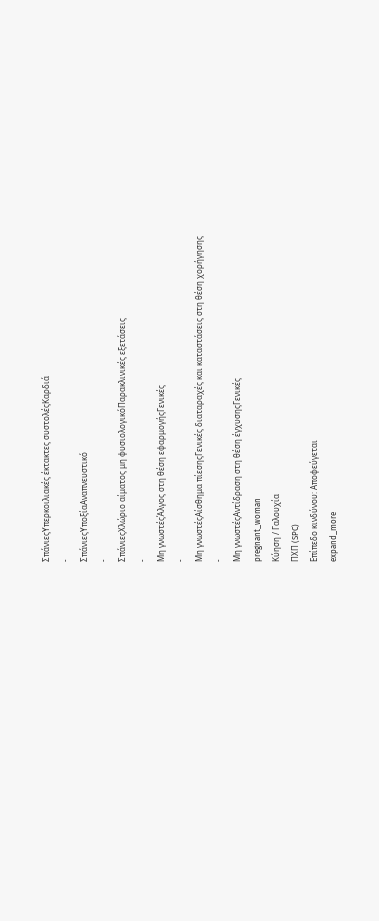ΣπάνιεςΥπερκοιλιακές έκτακτες συστολέςΚαρδιά
-
ΣπάνιεςΥποξίαΑναπνευστικό
-
ΣπάνιεςΧλώριο αίματος μη φυσιολογικόΠαρακλινικές εξετάσεις
-
Μη γνωστέςΆλγος στη θέση εφαρμογήςΓενικές
-
Μη γνωστέςΑίσθημα πίεσηςΓενικές διαταραχές και καταστάσεις στη θέση χορήγησης
-
Μη γνωστέςΑντίδραση στη θέση έγχυσηςΓενικές
pregnant_woman
Κύηση / Γαλουχία
ΠΧΠ (SPC)
Επίπεδο κινδύνου: Αποφεύγεται
expand_more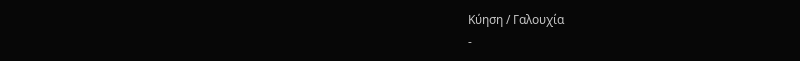Κύηση / Γαλουχία
-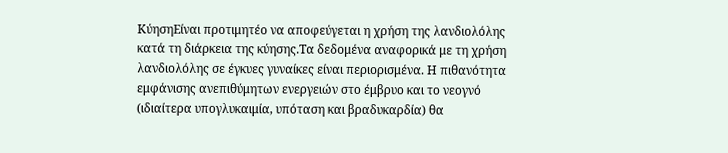ΚύησηΕίναι προτιμητέο να αποφεύγεται η χρήση της λανδιολόλης κατά τη διάρκεια της κύησης.Τα δεδομένα αναφορικά με τη χρήση λανδιολόλης σε έγκυες γυναίκες είναι περιορισμένα. Η πιθανότητα εμφάνισης ανεπιθύμητων ενεργειών στο έμβρυο και το νεογνό (ιδιαίτερα υπογλυκαιμία, υπόταση και βραδυκαρδία) θα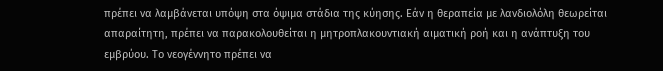πρέπει να λαμβάνεται υπόψη στα όψιμα στάδια της κύησης. Εάν η θεραπεία με λανδιολόλη θεωρείται απαραίτητη, πρέπει να παρακολουθείται η μητροπλακουντιακή αιματική ροή και η ανάπτυξη του εμβρύου. Το νεογέννητο πρέπει να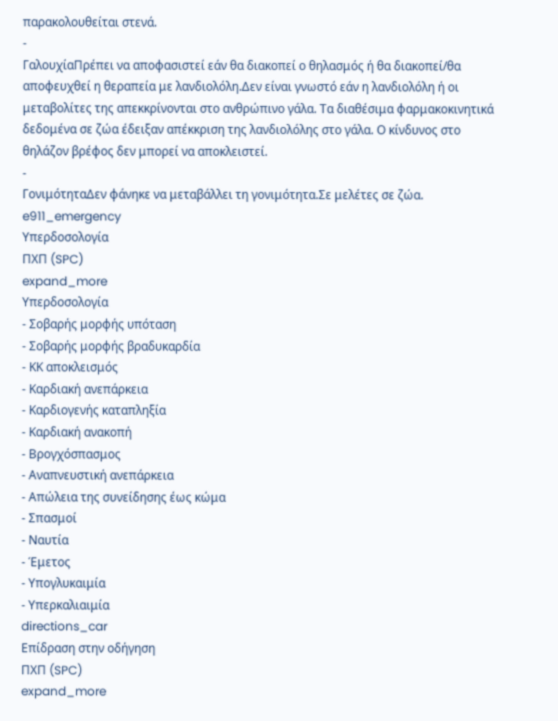παρακολουθείται στενά.
-
ΓαλουχίαΠρέπει να αποφασιστεί εάν θα διακοπεί ο θηλασμός ή θα διακοπεί/θα αποφευχθεί η θεραπεία με λανδιολόλη.Δεν είναι γνωστό εάν η λανδιολόλη ή οι μεταβολίτες της απεκκρίνονται στο ανθρώπινο γάλα. Τα διαθέσιμα φαρμακοκινητικά δεδομένα σε ζώα έδειξαν απέκκριση της λανδιολόλης στο γάλα. Ο κίνδυνος στο θηλάζον βρέφος δεν μπορεί να αποκλειστεί.
-
ΓονιμότηταΔεν φάνηκε να μεταβάλλει τη γονιμότητα.Σε μελέτες σε ζώα.
e911_emergency
Υπερδοσολογία
ΠΧΠ (SPC)
expand_more
Υπερδοσολογία
- Σοβαρής μορφής υπόταση
- Σοβαρής μορφής βραδυκαρδία
- ΚΚ αποκλεισμός
- Καρδιακή ανεπάρκεια
- Καρδιογενής καταπληξία
- Καρδιακή ανακοπή
- Βρογχόσπασμος
- Αναπνευστική ανεπάρκεια
- Απώλεια της συνείδησης έως κώμα
- Σπασμοί
- Ναυτία
- Έμετος
- Υπογλυκαιμία
- Υπερκαλιαιμία
directions_car
Επίδραση στην οδήγηση
ΠΧΠ (SPC)
expand_more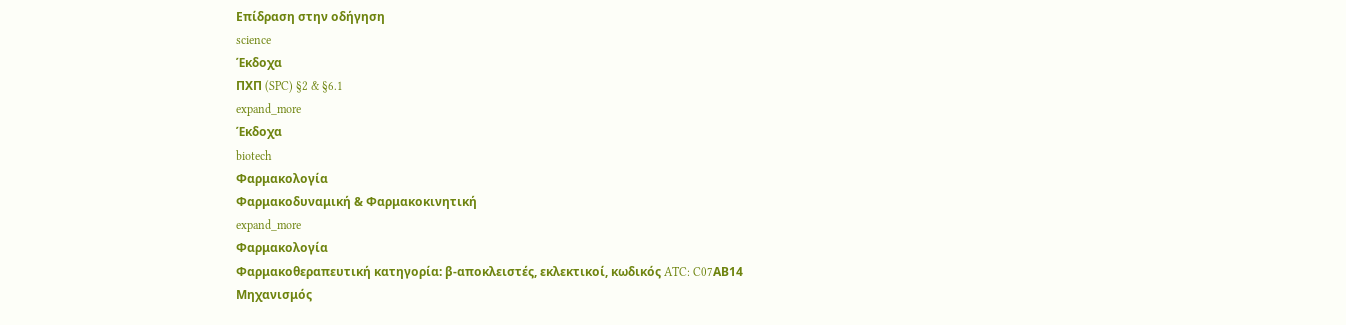Επίδραση στην οδήγηση
science
Έκδοχα
ΠΧΠ (SPC) §2 & §6.1
expand_more
Έκδοχα
biotech
Φαρμακολογία
Φαρμακοδυναμική & Φαρμακοκινητική
expand_more
Φαρμακολογία
Φαρμακοθεραπευτική κατηγορία: β-αποκλειστές, εκλεκτικοί, κωδικός ATC: C07ΑΒ14
Μηχανισμός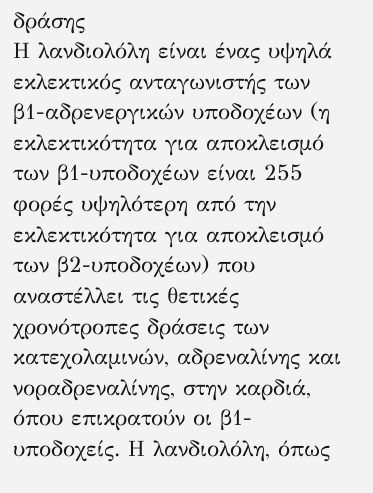δράσης
Η λανδιολόλη είναι ένας υψηλά εκλεκτικός ανταγωνιστής των β1-αδρενεργικών υποδοχέων (η εκλεκτικότητα για αποκλεισμό των β1-υποδοχέων είναι 255 φορές υψηλότερη από την εκλεκτικότητα για αποκλεισμό των β2-υποδοχέων) που αναστέλλει τις θετικές χρονότροπες δράσεις των κατεχολαμινών, αδρεναλίνης και νοραδρεναλίνης, στην καρδιά, όπου επικρατούν οι β1-υποδοχείς. Η λανδιολόλη, όπως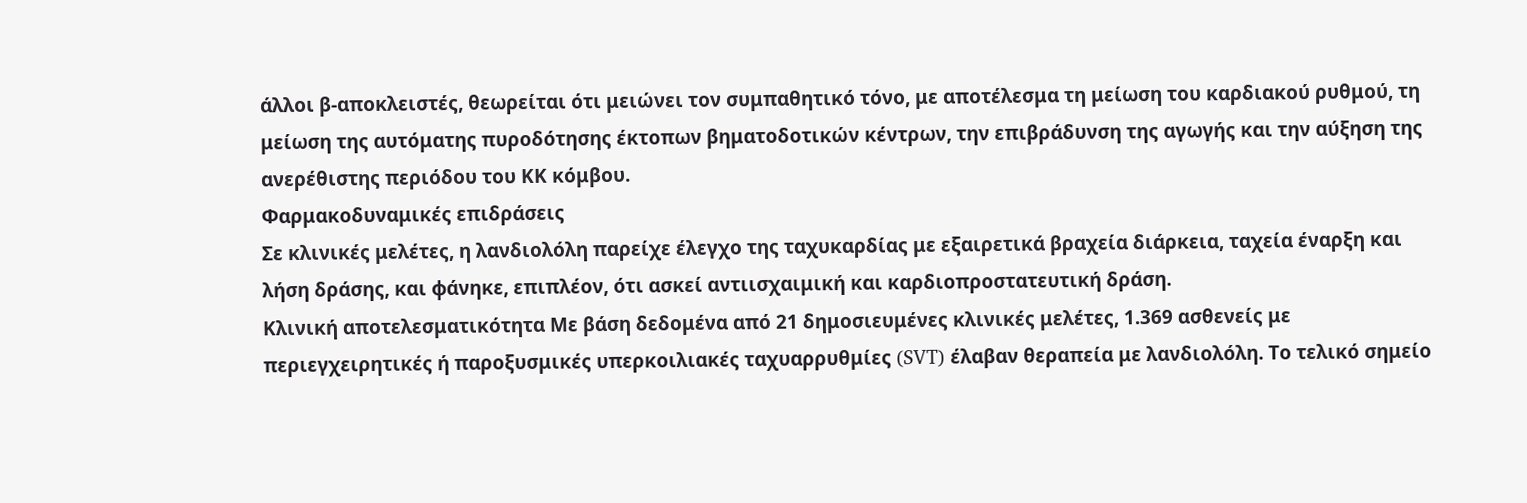άλλοι β-αποκλειστές, θεωρείται ότι μειώνει τον συμπαθητικό τόνο, με αποτέλεσμα τη μείωση του καρδιακού ρυθμού, τη μείωση της αυτόματης πυροδότησης έκτοπων βηματοδοτικών κέντρων, την επιβράδυνση της αγωγής και την αύξηση της ανερέθιστης περιόδου του ΚΚ κόμβου.
Φαρμακοδυναμικές επιδράσεις
Σε κλινικές μελέτες, η λανδιολόλη παρείχε έλεγχο της ταχυκαρδίας με εξαιρετικά βραχεία διάρκεια, ταχεία έναρξη και λήση δράσης, και φάνηκε, επιπλέον, ότι ασκεί αντιισχαιμική και καρδιοπροστατευτική δράση.
Κλινική αποτελεσματικότητα Με βάση δεδομένα από 21 δημοσιευμένες κλινικές μελέτες, 1.369 ασθενείς με περιεγχειρητικές ή παροξυσμικές υπερκοιλιακές ταχυαρρυθμίες (SVT) έλαβαν θεραπεία με λανδιολόλη. Το τελικό σημείο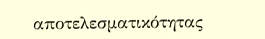αποτελεσματικότητας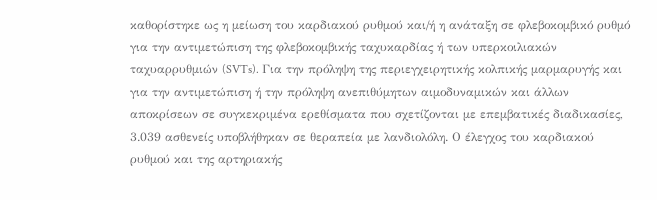καθορίστηκε ως η μείωση του καρδιακού ρυθμού και/ή η ανάταξη σε φλεβοκομβικό ρυθμό για την αντιμετώπιση της φλεβοκομβικής ταχυκαρδίας ή των υπερκοιλιακών ταχυαρρυθμιών (SVTs). Για την πρόληψη της περιεγχειρητικής κολπικής μαρμαρυγής και για την αντιμετώπιση ή την πρόληψη ανεπιθύμητων αιμοδυναμικών και άλλων αποκρίσεων σε συγκεκριμένα ερεθίσματα που σχετίζονται με επεμβατικές διαδικασίες, 3.039 ασθενείς υποβλήθηκαν σε θεραπεία με λανδιολόλη. Ο έλεγχος του καρδιακού ρυθμού και της αρτηριακής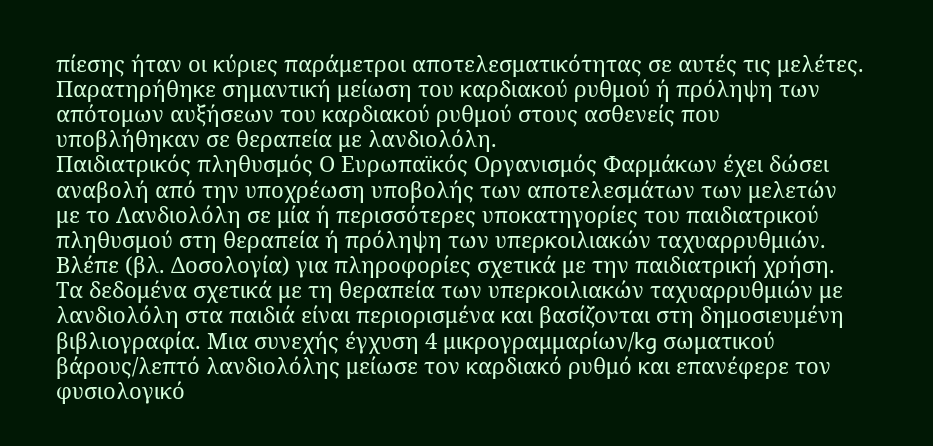πίεσης ήταν οι κύριες παράμετροι αποτελεσματικότητας σε αυτές τις μελέτες. Παρατηρήθηκε σημαντική μείωση του καρδιακού ρυθμού ή πρόληψη των απότομων αυξήσεων του καρδιακού ρυθμού στους ασθενείς που υποβλήθηκαν σε θεραπεία με λανδιολόλη.
Παιδιατρικός πληθυσμός Ο Ευρωπαϊκός Οργανισμός Φαρμάκων έχει δώσει αναβολή από την υποχρέωση υποβολής των αποτελεσμάτων των μελετών με το Λανδιολόλη σε μία ή περισσότερες υποκατηγορίες του παιδιατρικού πληθυσμού στη θεραπεία ή πρόληψη των υπερκοιλιακών ταχυαρρυθμιών. Βλέπε (βλ. Δοσολογία) για πληροφορίες σχετικά με την παιδιατρική χρήση. Τα δεδομένα σχετικά με τη θεραπεία των υπερκοιλιακών ταχυαρρυθμιών με λανδιολόλη στα παιδιά είναι περιορισμένα και βασίζονται στη δημοσιευμένη βιβλιογραφία. Μια συνεχής έγχυση 4 μικρογραμμαρίων/kg σωματικού βάρους/λεπτό λανδιολόλης μείωσε τον καρδιακό ρυθμό και επανέφερε τον φυσιολογικό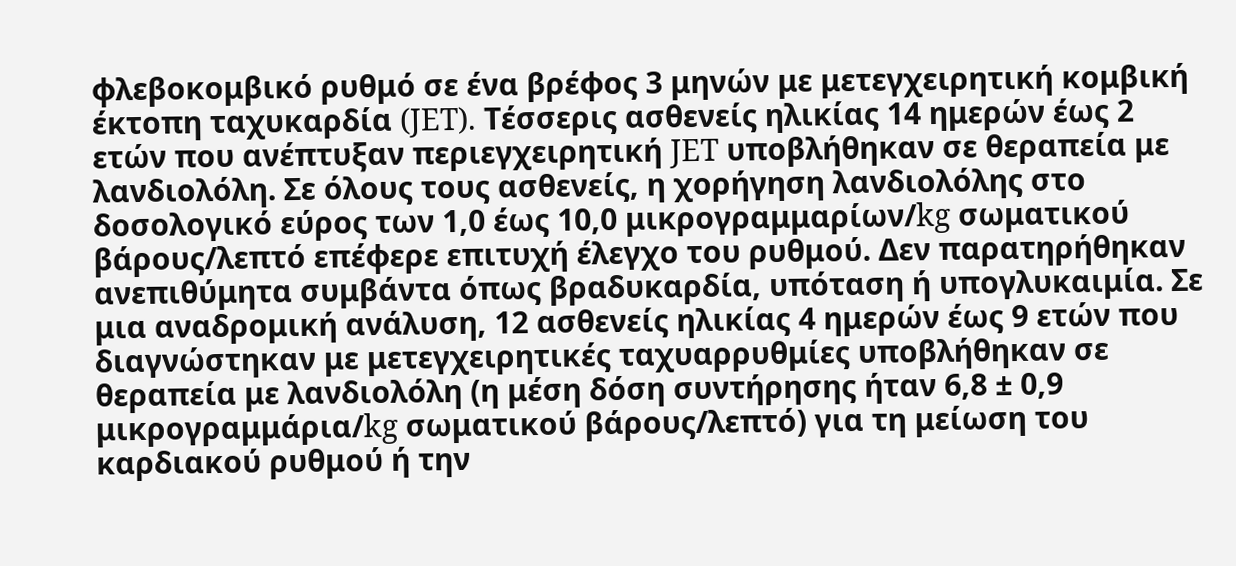φλεβοκομβικό ρυθμό σε ένα βρέφος 3 μηνών με μετεγχειρητική κομβική έκτοπη ταχυκαρδία (JET). Τέσσερις ασθενείς ηλικίας 14 ημερών έως 2 ετών που ανέπτυξαν περιεγχειρητική JET υποβλήθηκαν σε θεραπεία με λανδιολόλη. Σε όλους τους ασθενείς, η χορήγηση λανδιολόλης στο δοσολογικό εύρος των 1,0 έως 10,0 μικρογραμμαρίων/kg σωματικού βάρους/λεπτό επέφερε επιτυχή έλεγχο του ρυθμού. Δεν παρατηρήθηκαν ανεπιθύμητα συμβάντα όπως βραδυκαρδία, υπόταση ή υπογλυκαιμία. Σε μια αναδρομική ανάλυση, 12 ασθενείς ηλικίας 4 ημερών έως 9 ετών που διαγνώστηκαν με μετεγχειρητικές ταχυαρρυθμίες υποβλήθηκαν σε θεραπεία με λανδιολόλη (η μέση δόση συντήρησης ήταν 6,8 ± 0,9 μικρογραμμάρια/kg σωματικού βάρους/λεπτό) για τη μείωση του καρδιακού ρυθμού ή την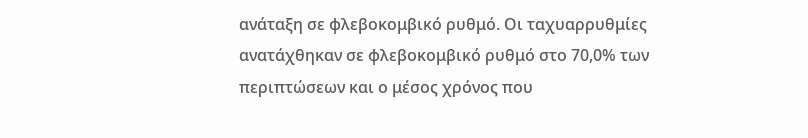ανάταξη σε φλεβοκομβικό ρυθμό. Οι ταχυαρρυθμίες ανατάχθηκαν σε φλεβοκομβικό ρυθμό στο 70,0% των περιπτώσεων και ο μέσος χρόνος που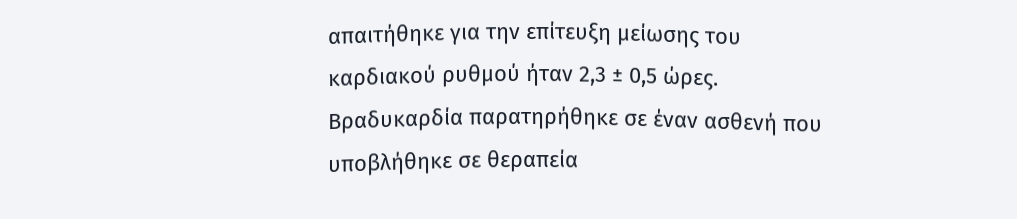απαιτήθηκε για την επίτευξη μείωσης του καρδιακού ρυθμού ήταν 2,3 ± 0,5 ώρες. Βραδυκαρδία παρατηρήθηκε σε έναν ασθενή που υποβλήθηκε σε θεραπεία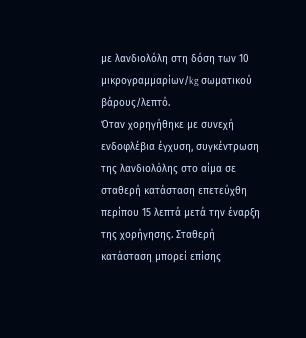με λανδιολόλη στη δόση των 10 μικρογραμμαρίων/kg σωματικού βάρους/λεπτό.
Όταν χορηγήθηκε με συνεχή ενδοφλέβια έγχυση, συγκέντρωση της λανδιολόλης στο αίμα σε σταθερή κατάσταση επετεύχθη περίπου 15 λεπτά μετά την έναρξη της χορήγησης. Σταθερή κατάσταση μπορεί επίσης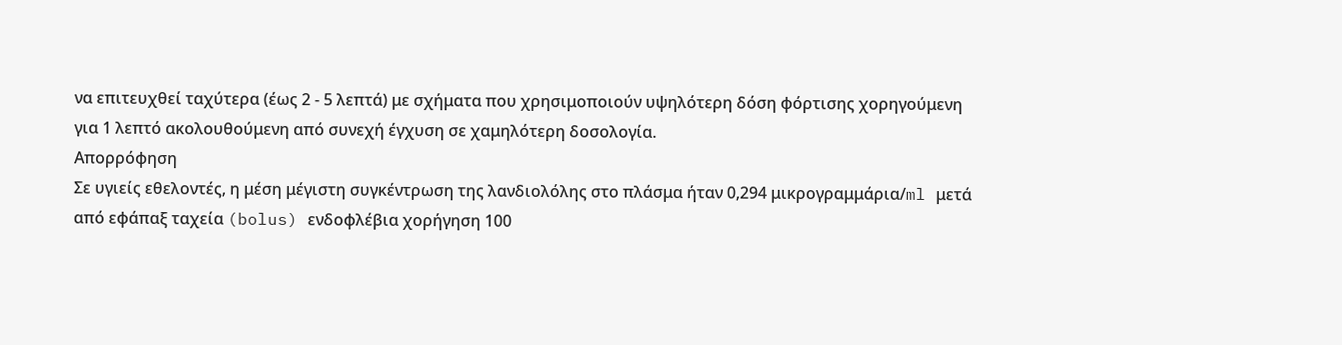να επιτευχθεί ταχύτερα (έως 2 - 5 λεπτά) με σχήματα που χρησιμοποιούν υψηλότερη δόση φόρτισης χορηγούμενη για 1 λεπτό ακολουθούμενη από συνεχή έγχυση σε χαμηλότερη δοσολογία.
Απορρόφηση
Σε υγιείς εθελοντές, η μέση μέγιστη συγκέντρωση της λανδιολόλης στο πλάσμα ήταν 0,294 μικρογραμμάρια/ml μετά από εφάπαξ ταχεία (bolus) ενδοφλέβια χορήγηση 100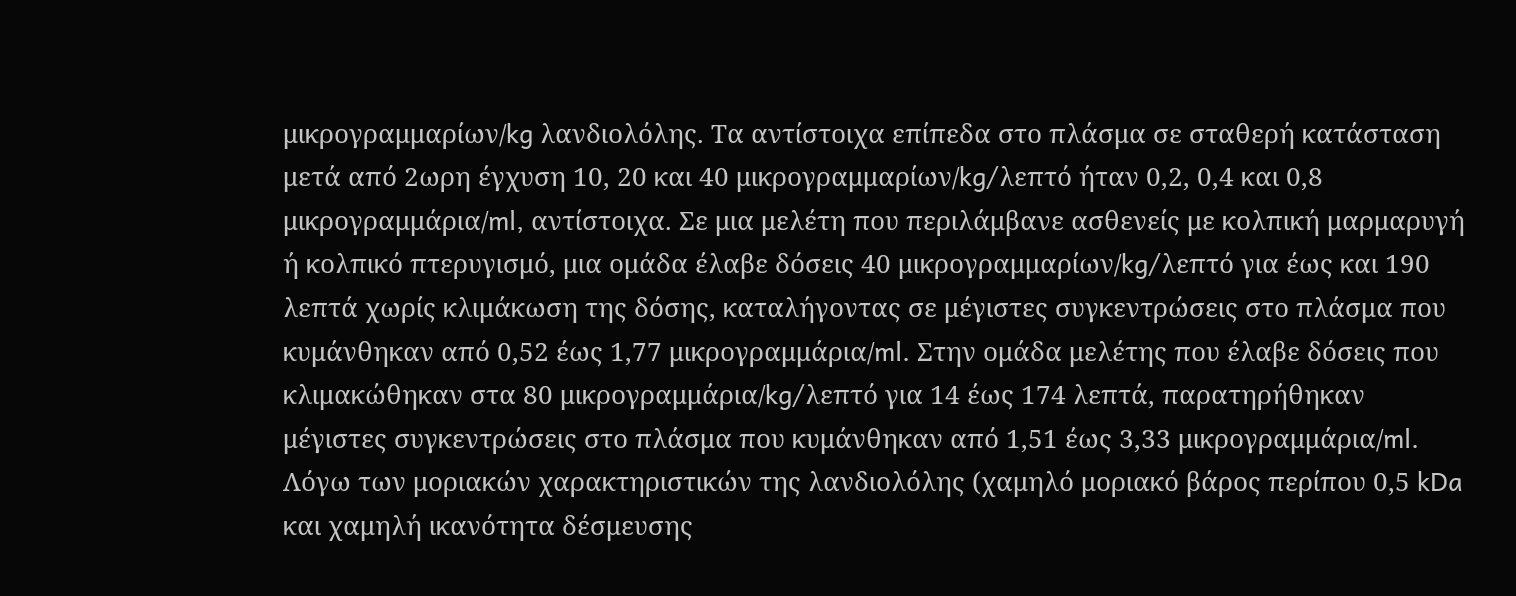μικρογραμμαρίων/kg λανδιολόλης. Τα αντίστοιχα επίπεδα στο πλάσμα σε σταθερή κατάσταση μετά από 2ωρη έγχυση 10, 20 και 40 μικρογραμμαρίων/kg/λεπτό ήταν 0,2, 0,4 και 0,8 μικρογραμμάρια/ml, αντίστοιχα. Σε μια μελέτη που περιλάμβανε ασθενείς με κολπική μαρμαρυγή ή κολπικό πτερυγισμό, μια ομάδα έλαβε δόσεις 40 μικρογραμμαρίων/kg/λεπτό για έως και 190 λεπτά χωρίς κλιμάκωση της δόσης, καταλήγοντας σε μέγιστες συγκεντρώσεις στο πλάσμα που κυμάνθηκαν από 0,52 έως 1,77 μικρογραμμάρια/ml. Στην ομάδα μελέτης που έλαβε δόσεις που κλιμακώθηκαν στα 80 μικρογραμμάρια/kg/λεπτό για 14 έως 174 λεπτά, παρατηρήθηκαν μέγιστες συγκεντρώσεις στο πλάσμα που κυμάνθηκαν από 1,51 έως 3,33 μικρογραμμάρια/ml. Λόγω των μοριακών χαρακτηριστικών της λανδιολόλης (χαμηλό μοριακό βάρος περίπου 0,5 kDa και χαμηλή ικανότητα δέσμευσης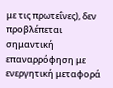με τις πρωτεΐνες), δεν προβλέπεται σημαντική επαναρρόφηση με ενεργητική μεταφορά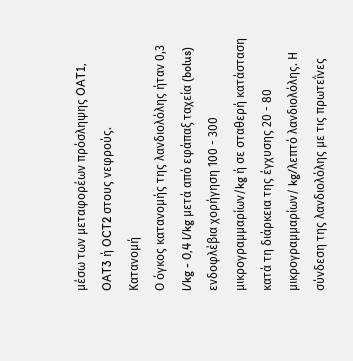μέσω των μεταφορέων πρόσληψης OAT1, OAT3 ή OCT2 στους νεφρούς.
Κατανομή
Ο όγκος κατανομής της λανδιολόλης ήταν 0,3 l/kg - 0,4 l/kg μετά από εφάπαξ ταχεία (bolus) ενδοφλέβια χορήγηση 100 - 300 μικρογραμμαρίων/kg ή σε σταθερή κατάσταση κατά τη διάρκεια της έγχυσης 20 - 80 μικρογραμμαρίων/ kg/λεπτό λανδιολόλης. Η σύνδεση της λανδιολόλης με τις πρωτεΐνες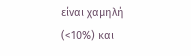είναι χαμηλή (<10%) και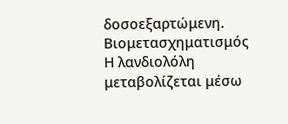δοσοεξαρτώμενη.
Βιομετασχηματισμός
Η λανδιολόλη μεταβολίζεται μέσω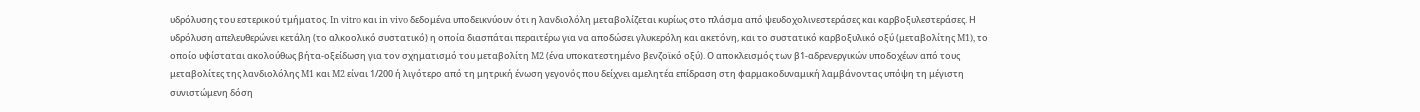υδρόλυσης του εστερικού τμήματος. In vitro και in vivo δεδομένα υποδεικνύουν ότι η λανδιολόλη μεταβολίζεται κυρίως στο πλάσμα από ψευδοχολινεστεράσες και καρβοξυλεστεράσες. Η υδρόλυση απελευθερώνει κετάλη (το αλκοολικό συστατικό) η οποία διασπάται περαιτέρω για να αποδώσει γλυκερόλη και ακετόνη, και το συστατικό καρβοξυλικό οξύ (μεταβολίτης M1), το οποίο υφίσταται ακολούθως βήτα-οξείδωση για τον σχηματισμό του μεταβολίτη M2 (ένα υποκατεστημένο βενζοϊκό οξύ). Ο αποκλεισμός των β1-αδρενεργικών υποδοχέων από τους μεταβολίτες της λανδιολόλης M1 και M2 είναι 1/200 ή λιγότερο από τη μητρική ένωση γεγονός που δείχνει αμελητέα επίδραση στη φαρμακοδυναμική λαμβάνοντας υπόψη τη μέγιστη συνιστώμενη δόση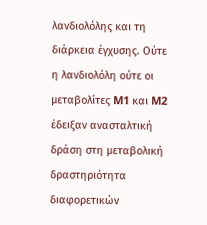λανδιολόλης και τη διάρκεια έγχυσης. Ούτε η λανδιολόλη ούτε οι μεταβολίτες M1 και M2 έδειξαν ανασταλτική δράση στη μεταβολική δραστηριότητα διαφορετικών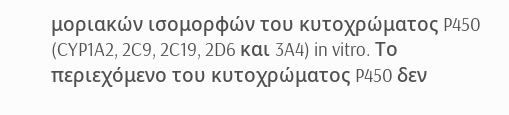μοριακών ισομορφών του κυτοχρώματος P450 (CYP1A2, 2C9, 2C19, 2D6 και 3A4) in vitro. Το περιεχόμενο του κυτοχρώματος P450 δεν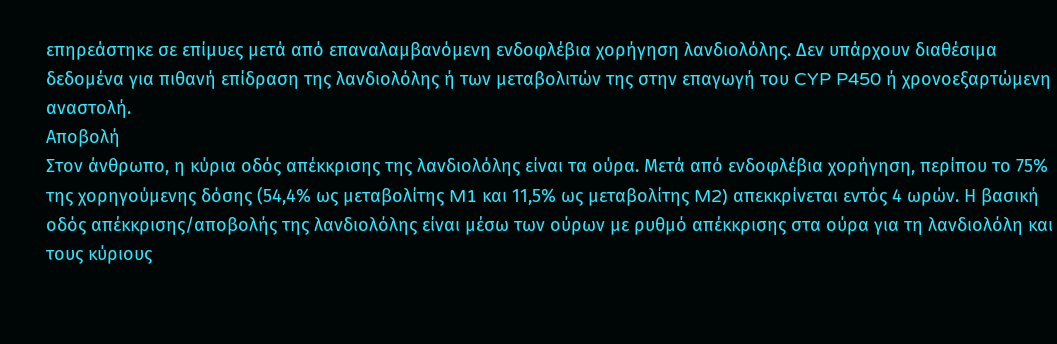επηρεάστηκε σε επίμυες μετά από επαναλαμβανόμενη ενδοφλέβια χορήγηση λανδιολόλης. Δεν υπάρχουν διαθέσιμα δεδομένα για πιθανή επίδραση της λανδιολόλης ή των μεταβολιτών της στην επαγωγή του CYP P450 ή χρονοεξαρτώμενη αναστολή.
Αποβολή
Στον άνθρωπο, η κύρια οδός απέκκρισης της λανδιολόλης είναι τα ούρα. Μετά από ενδοφλέβια χορήγηση, περίπου το 75% της χορηγούμενης δόσης (54,4% ως μεταβολίτης M1 και 11,5% ως μεταβολίτης M2) απεκκρίνεται εντός 4 ωρών. Η βασική οδός απέκκρισης/αποβολής της λανδιολόλης είναι μέσω των ούρων με ρυθμό απέκκρισης στα ούρα για τη λανδιολόλη και τους κύριους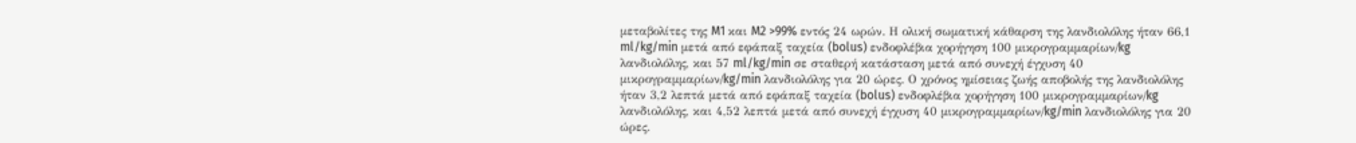μεταβολίτες της M1 και M2 >99% εντός 24 ωρών. Η ολική σωματική κάθαρση της λανδιολόλης ήταν 66,1 ml/kg/min μετά από εφάπαξ ταχεία (bolus) ενδοφλέβια χορήγηση 100 μικρογραμμαρίων/kg λανδιολόλης, και 57 ml/kg/min σε σταθερή κατάσταση μετά από συνεχή έγχυση 40 μικρογραμμαρίων/kg/min λανδιολόλης για 20 ώρες. Ο χρόνος ημίσειας ζωής αποβολής της λανδιολόλης ήταν 3,2 λεπτά μετά από εφάπαξ ταχεία (bolus) ενδοφλέβια χορήγηση 100 μικρογραμμαρίων/kg λανδιολόλης, και 4,52 λεπτά μετά από συνεχή έγχυση 40 μικρογραμμαρίων/kg/min λανδιολόλης για 20 ώρες.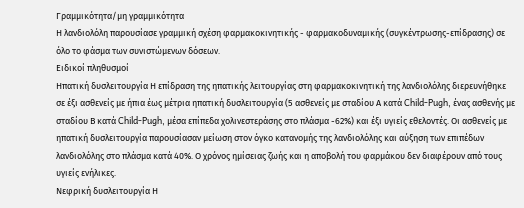Γραμμικότητα/μη γραμμικότητα
Η λανδιολόλη παρουσίασε γραμμική σχέση φαρμακοκινητικής - φαρμακοδυναμικής (συγκέντρωσης-επίδρασης) σε όλο το φάσμα των συνιστώμενων δόσεων.
Ειδικοί πληθυσμοί
Ηπατική δυσλειτουργία Η επίδραση της ηπατικής λειτουργίας στη φαρμακοκινητική της λανδιολόλης διερευνήθηκε σε έξι ασθενείς με ήπια έως μέτρια ηπατική δυσλειτουργία (5 ασθενείς με σταδίου Α κατά Child-Pugh, ένας ασθενής με σταδίου Β κατά Child-Pugh, μέσα επίπεδα χολινεστεράσης στο πλάσμα -62%) και έξι υγιείς εθελοντές. Οι ασθενείς με ηπατική δυσλειτουργία παρουσίασαν μείωση στον όγκο κατανομής της λανδιολόλης και αύξηση των επιπέδων λανδιολόλης στο πλάσμα κατά 40%. Ο χρόνος ημίσειας ζωής και η αποβολή του φαρμάκου δεν διαφέρουν από τους υγιείς ενήλικες.
Νεφρική δυσλειτουργία Η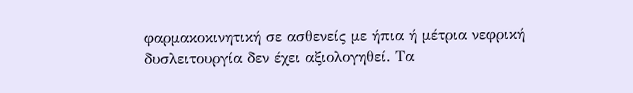φαρμακοκινητική σε ασθενείς με ήπια ή μέτρια νεφρική δυσλειτουργία δεν έχει αξιολογηθεί. Τα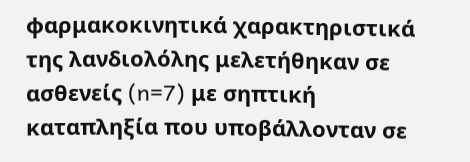φαρμακοκινητικά χαρακτηριστικά της λανδιολόλης μελετήθηκαν σε ασθενείς (n=7) με σηπτική καταπληξία που υποβάλλονταν σε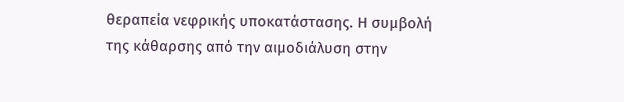θεραπεία νεφρικής υποκατάστασης. Η συμβολή της κάθαρσης από την αιμοδιάλυση στην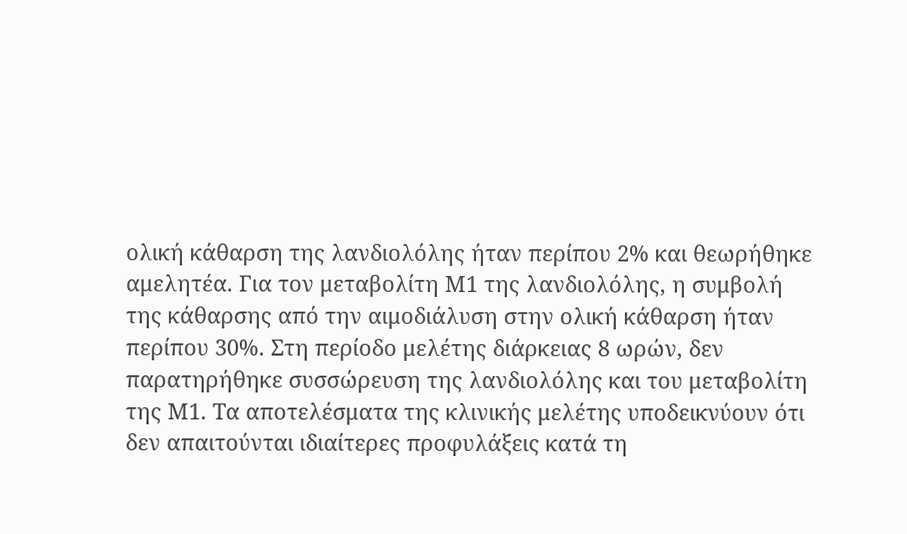ολική κάθαρση της λανδιολόλης ήταν περίπου 2% και θεωρήθηκε αμελητέα. Για τον μεταβολίτη Μ1 της λανδιολόλης, η συμβολή της κάθαρσης από την αιμοδιάλυση στην ολική κάθαρση ήταν περίπου 30%. Στη περίοδο μελέτης διάρκειας 8 ωρών, δεν παρατηρήθηκε συσσώρευση της λανδιολόλης και του μεταβολίτη της Μ1. Τα αποτελέσματα της κλινικής μελέτης υποδεικνύουν ότι δεν απαιτούνται ιδιαίτερες προφυλάξεις κατά τη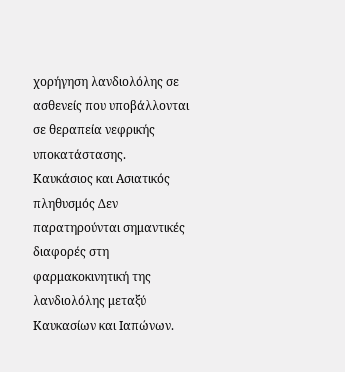χορήγηση λανδιολόλης σε ασθενείς που υποβάλλονται σε θεραπεία νεφρικής υποκατάστασης.
Καυκάσιος και Ασιατικός πληθυσμός Δεν παρατηρούνται σημαντικές διαφορές στη φαρμακοκινητική της λανδιολόλης μεταξύ Καυκασίων και Ιαπώνων.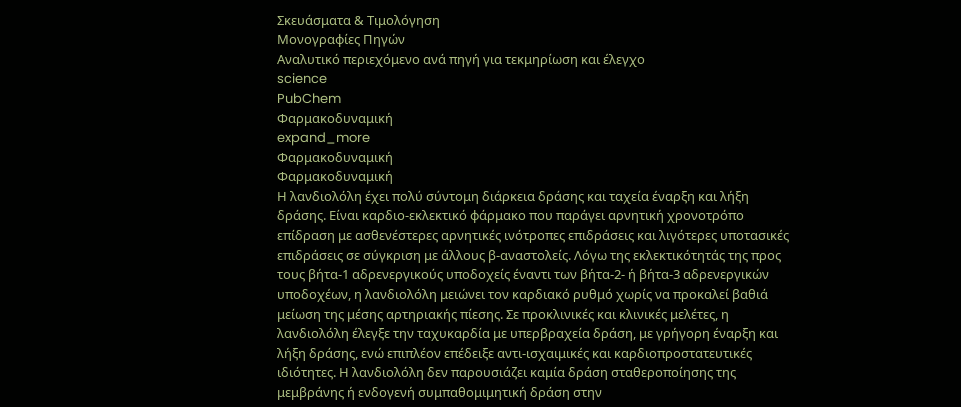Σκευάσματα & Τιμολόγηση
Μονογραφίες Πηγών
Αναλυτικό περιεχόμενο ανά πηγή για τεκμηρίωση και έλεγχο
science
PubChem
Φαρμακοδυναμική
expand_more
Φαρμακοδυναμική
Φαρμακοδυναμική
Η λανδιολόλη έχει πολύ σύντομη διάρκεια δράσης και ταχεία έναρξη και λήξη δράσης. Είναι καρδιο-εκλεκτικό φάρμακο που παράγει αρνητική χρονοτρόπο επίδραση με ασθενέστερες αρνητικές ινότροπες επιδράσεις και λιγότερες υποτασικές επιδράσεις σε σύγκριση με άλλους β-αναστολείς. Λόγω της εκλεκτικότητάς της προς τους βήτα-1 αδρενεργικούς υποδοχείς έναντι των βήτα-2- ή βήτα-3 αδρενεργικών υποδοχέων, η λανδιολόλη μειώνει τον καρδιακό ρυθμό χωρίς να προκαλεί βαθιά μείωση της μέσης αρτηριακής πίεσης. Σε προκλινικές και κλινικές μελέτες, η λανδιολόλη έλεγξε την ταχυκαρδία με υπερβραχεία δράση, με γρήγορη έναρξη και λήξη δράσης, ενώ επιπλέον επέδειξε αντι-ισχαιμικές και καρδιοπροστατευτικές ιδιότητες. Η λανδιολόλη δεν παρουσιάζει καμία δράση σταθεροποίησης της μεμβράνης ή ενδογενή συμπαθομιμητική δράση στην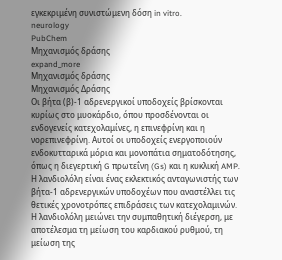εγκεκριμένη συνιστώμενη δόση in vitro.
neurology
PubChem
Μηχανισμός δράσης
expand_more
Μηχανισμός δράσης
Μηχανισμός Δράσης
Οι βήτα (β)-1 αδρενεργικοί υποδοχείς βρίσκονται κυρίως στο μυοκάρδιο, όπου προσδένονται οι ενδογενείς κατεχολαμίνες, η επινεφρίνη και η νορεπινεφρίνη. Αυτοί οι υποδοχείς ενεργοποιούν ενδοκυτταρικά μόρια και μονοπάτια σηματοδότησης, όπως η διεγερτική G πρωτεΐνη (Gs) και η κυκλική AMP. Η λανδιολόλη είναι ένας εκλεκτικός ανταγωνιστής των βήτα-1 αδρενεργικών υποδοχέων που αναστέλλει τις θετικές χρονοτρόπες επιδράσεις των κατεχολαμινών. Η λανδιολόλη μειώνει την συμπαθητική διέγερση, με αποτέλεσμα τη μείωση του καρδιακού ρυθμού, τη μείωση της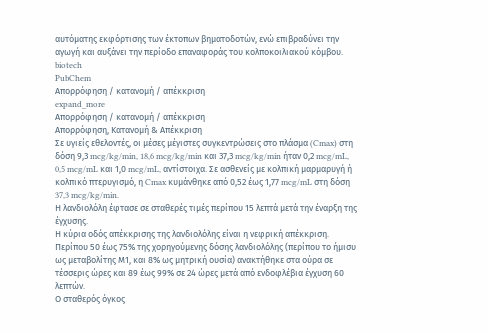αυτόματης εκφόρτισης των έκτοπων βηματοδοτών, ενώ επιβραδύνει την αγωγή και αυξάνει την περίοδο επαναφοράς του κολποκοιλιακού κόμβου.
biotech
PubChem
Απορρόφηση / κατανομή / απέκκριση
expand_more
Απορρόφηση / κατανομή / απέκκριση
Απορρόφηση, Κατανομή & Απέκκριση
Σε υγιείς εθελοντές, οι μέσες μέγιστες συγκεντρώσεις στο πλάσμα (Cmax) στη δόση 9,3 mcg/kg/min, 18,6 mcg/kg/min και 37,3 mcg/kg/min ήταν 0,2 mcg/mL, 0,5 mcg/mL και 1,0 mcg/mL, αντίστοιχα. Σε ασθενείς με κολπική μαρμαρυγή ή κολπικό πτερυγισμό, η Cmax κυμάνθηκε από 0,52 έως 1,77 mcg/mL στη δόση 37,3 mcg/kg/min.
Η λανδιολόλη έφτασε σε σταθερές τιμές περίπου 15 λεπτά μετά την έναρξη της έγχυσης.
Η κύρια οδός απέκκρισης της λανδιολόλης είναι η νεφρική απέκκριση. Περίπου 50 έως 75% της χορηγούμενης δόσης λανδιολόλης (περίπου το ήμισυ ως μεταβολίτης Μ1, και 8% ως μητρική ουσία) ανακτήθηκε στα ούρα σε τέσσερις ώρες και 89 έως 99% σε 24 ώρες μετά από ενδοφλέβια έγχυση 60 λεπτών.
Ο σταθερός όγκος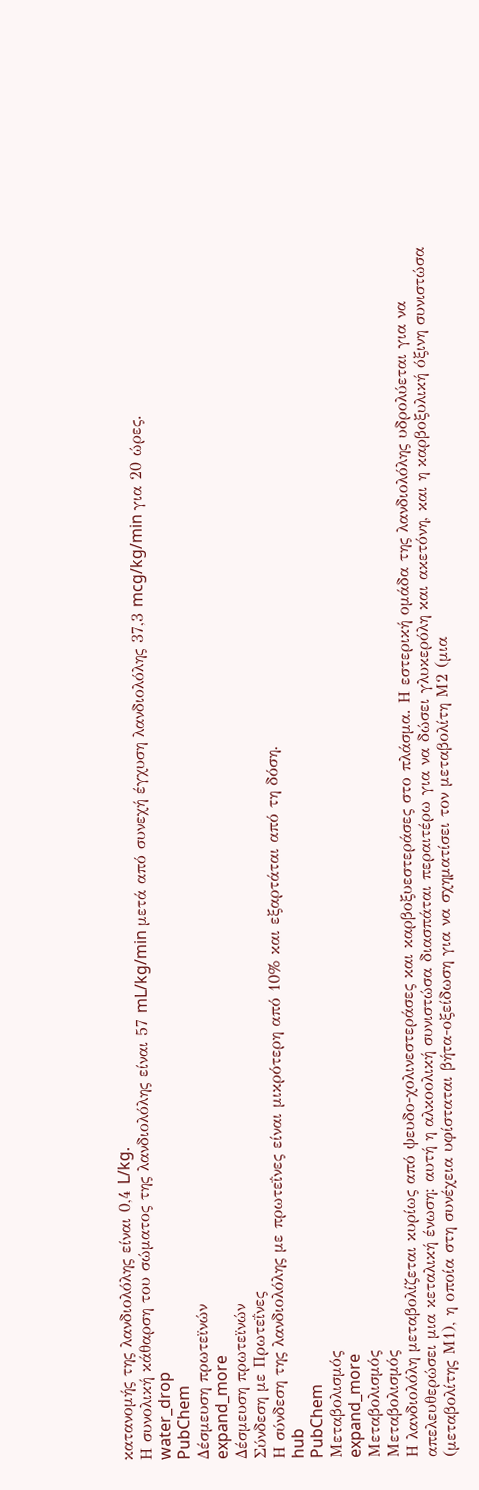κατανομής της λανδιολόλης είναι 0,4 L/kg.
Η συνολική κάθαρση του σώματος της λανδιολόλης είναι 57 mL/kg/min μετά από συνεχή έγχυση λανδιολόλης 37,3 mcg/kg/min για 20 ώρες.
water_drop
PubChem
Δέσμευση πρωτεϊνών
expand_more
Δέσμευση πρωτεϊνών
Σύνδεση με Πρωτεΐνες
Η σύνδεση της λανδιολόλης με πρωτεΐνες είναι μικρότερη από 10% και εξαρτάται από τη δόση.
hub
PubChem
Μεταβολισμός
expand_more
Μεταβολισμός
Μεταβολισμός
Η λανδιολόλη μεταβολίζεται κυρίως από ψευδο-χολινεστεράσες και καρβοξυεστεράσες στο πλάσμα. Η εστερική ομάδα της λανδιολόλης υδρολύεται για να απελευθερώσει μια κεταλική ένωση: αυτή η αλκοολική συνιστώσα διασπάται περαιτέρω για να δώσει γλυκερόλη και ακετόνη, και η καρβοξυλική όξινη συνιστώσα (μεταβολίτης Μ1), η οποία στη συνέχεια υφίσταται βήτα-οξείδωση για να σχηματίσει τον μεταβολίτη Μ2 (μια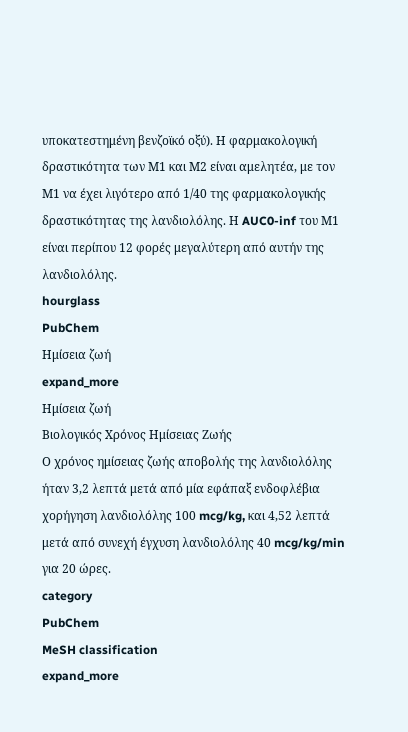υποκατεστημένη βενζοϊκό οξύ). Η φαρμακολογική δραστικότητα των Μ1 και Μ2 είναι αμελητέα, με τον Μ1 να έχει λιγότερο από 1/40 της φαρμακολογικής δραστικότητας της λανδιολόλης. Η AUC0-inf του Μ1 είναι περίπου 12 φορές μεγαλύτερη από αυτήν της λανδιολόλης.
hourglass
PubChem
Ημίσεια ζωή
expand_more
Ημίσεια ζωή
Βιολογικός Χρόνος Ημίσειας Ζωής
Ο χρόνος ημίσειας ζωής αποβολής της λανδιολόλης ήταν 3,2 λεπτά μετά από μία εφάπαξ ενδοφλέβια χορήγηση λανδιολόλης 100 mcg/kg, και 4,52 λεπτά μετά από συνεχή έγχυση λανδιολόλης 40 mcg/kg/min για 20 ώρες.
category
PubChem
MeSH classification
expand_more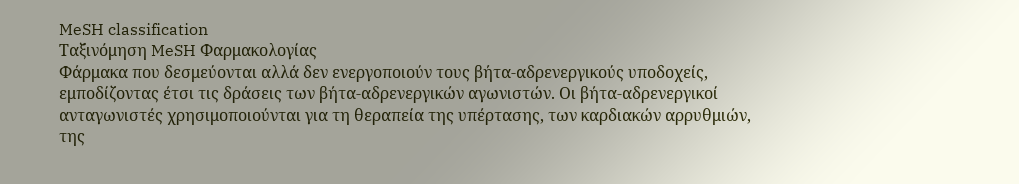MeSH classification
Ταξινόμηση MeSH Φαρμακολογίας
Φάρμακα που δεσμεύονται αλλά δεν ενεργοποιούν τους βήτα-αδρενεργικούς υποδοχείς, εμποδίζοντας έτσι τις δράσεις των βήτα-αδρενεργικών αγωνιστών. Οι βήτα-αδρενεργικοί ανταγωνιστές χρησιμοποιούνται για τη θεραπεία της υπέρτασης, των καρδιακών αρρυθμιών, της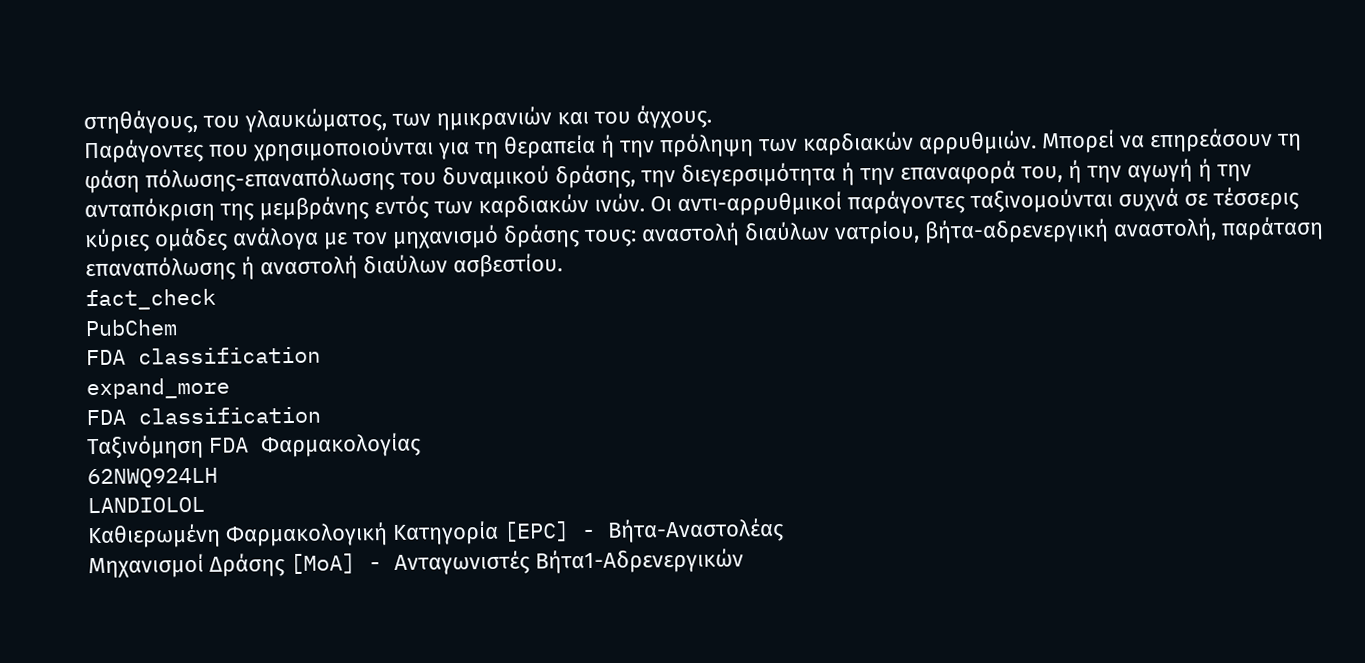στηθάγους, του γλαυκώματος, των ημικρανιών και του άγχους.
Παράγοντες που χρησιμοποιούνται για τη θεραπεία ή την πρόληψη των καρδιακών αρρυθμιών. Μπορεί να επηρεάσουν τη φάση πόλωσης-επαναπόλωσης του δυναμικού δράσης, την διεγερσιμότητα ή την επαναφορά του, ή την αγωγή ή την ανταπόκριση της μεμβράνης εντός των καρδιακών ινών. Οι αντι-αρρυθμικοί παράγοντες ταξινομούνται συχνά σε τέσσερις κύριες ομάδες ανάλογα με τον μηχανισμό δράσης τους: αναστολή διαύλων νατρίου, βήτα-αδρενεργική αναστολή, παράταση επαναπόλωσης ή αναστολή διαύλων ασβεστίου.
fact_check
PubChem
FDA classification
expand_more
FDA classification
Ταξινόμηση FDA Φαρμακολογίας
62NWQ924LH
LANDIOLOL
Καθιερωμένη Φαρμακολογική Κατηγορία [EPC] - Βήτα-Αναστολέας
Μηχανισμοί Δράσης [MoA] - Ανταγωνιστές Βήτα1-Αδρενεργικών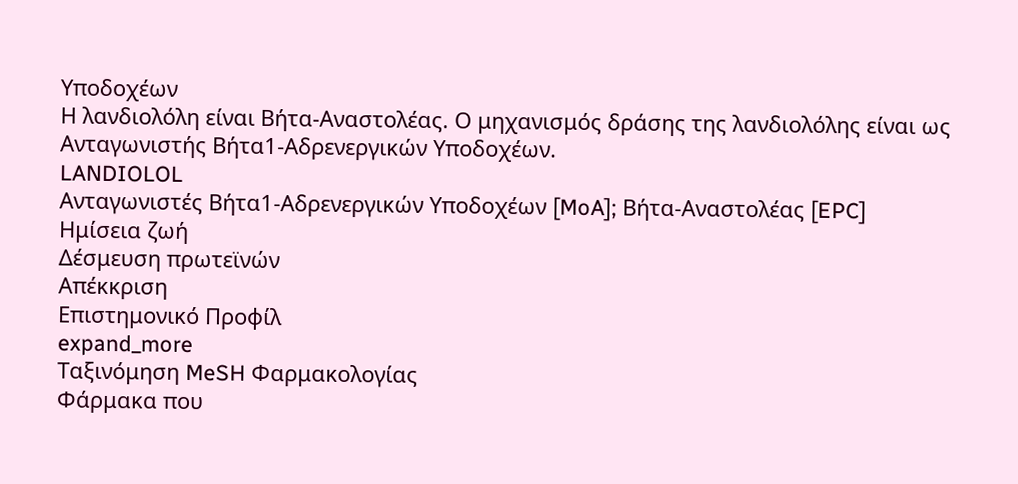Υποδοχέων
Η λανδιολόλη είναι Βήτα-Αναστολέας. Ο μηχανισμός δράσης της λανδιολόλης είναι ως Ανταγωνιστής Βήτα1-Αδρενεργικών Υποδοχέων.
LANDIOLOL
Ανταγωνιστές Βήτα1-Αδρενεργικών Υποδοχέων [MoA]; Βήτα-Αναστολέας [EPC]
Ημίσεια ζωή
Δέσμευση πρωτεϊνών
Απέκκριση
Επιστημονικό Προφίλ
expand_more
Ταξινόμηση MeSH Φαρμακολογίας
Φάρμακα που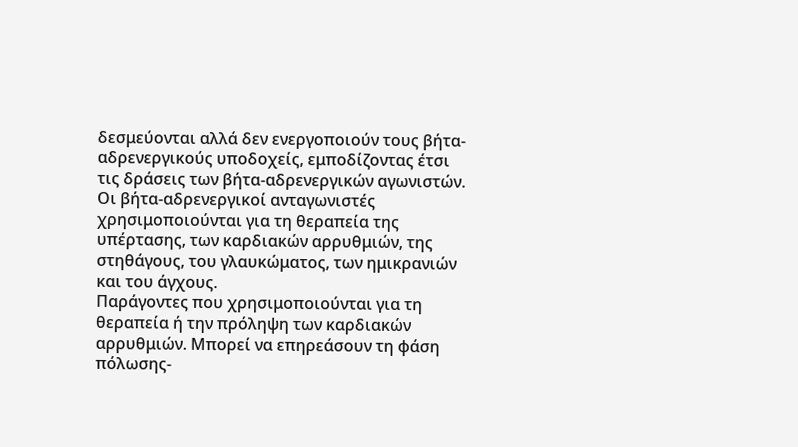δεσμεύονται αλλά δεν ενεργοποιούν τους βήτα-αδρενεργικούς υποδοχείς, εμποδίζοντας έτσι τις δράσεις των βήτα-αδρενεργικών αγωνιστών. Οι βήτα-αδρενεργικοί ανταγωνιστές χρησιμοποιούνται για τη θεραπεία της υπέρτασης, των καρδιακών αρρυθμιών, της στηθάγους, του γλαυκώματος, των ημικρανιών και του άγχους.
Παράγοντες που χρησιμοποιούνται για τη θεραπεία ή την πρόληψη των καρδιακών αρρυθμιών. Μπορεί να επηρεάσουν τη φάση πόλωσης-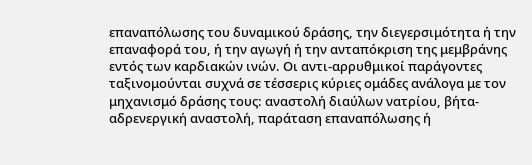επαναπόλωσης του δυναμικού δράσης, την διεγερσιμότητα ή την επαναφορά του, ή την αγωγή ή την ανταπόκριση της μεμβράνης εντός των καρδιακών ινών. Οι αντι-αρρυθμικοί παράγοντες ταξινομούνται συχνά σε τέσσερις κύριες ομάδες ανάλογα με τον μηχανισμό δράσης τους: αναστολή διαύλων νατρίου, βήτα-αδρενεργική αναστολή, παράταση επαναπόλωσης ή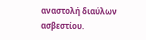αναστολή διαύλων ασβεστίου.